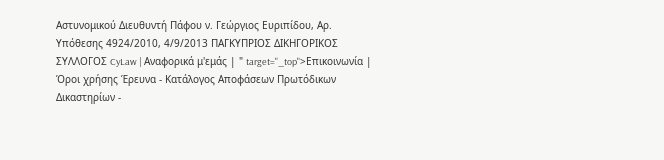Αστυνομικού Διευθυντή Πάφου ν. Γεώργιος Ευριπίδου, Aρ. Υπόθεσης 4924/2010, 4/9/2013 ΠΑΓΚΥΠΡΙΟΣ ΔΙΚΗΓΟΡΙΚΟΣ ΣΥΛΛΟΓΟΣ CyLaw | Αναφορικά μ'εμάς | " target="_top">Επικοινωνία | Όροι χρήσης Έρευνα - Κατάλογος Αποφάσεων Πρωτόδικων Δικαστηρίων -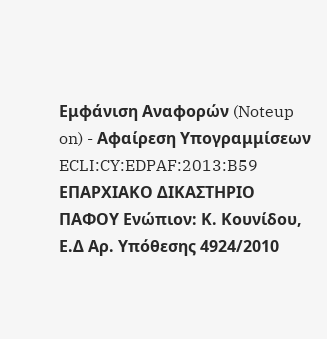Εμφάνιση Αναφορών (Noteup on) - Αφαίρεση Υπογραμμίσεων ECLI:CY:EDPAF:2013:B59 ΕΠΑΡΧΙΑΚΟ ΔΙΚΑΣΤΗΡΙΟ ΠΑΦΟΥ Ενώπιον: Κ. Κουνίδου, Ε.Δ Aρ. Υπόθεσης 4924/2010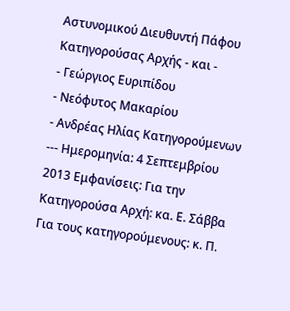Αστυνομικού Διευθυντή Πάφου Κατηγορούσας Αρχής - και -
- Γεώργιος Ευριπίδου
- Νεόφυτος Μακαρίου
- Ανδρέας Ηλίας Κατηγορούμενων --- Ημερομηνία: 4 Σεπτεμβρίου 2013 Εμφανίσεις: Για την Κατηγορούσα Αρχή: κα. Ε. Σάββα Για τους κατηγορούμενους: κ. Π.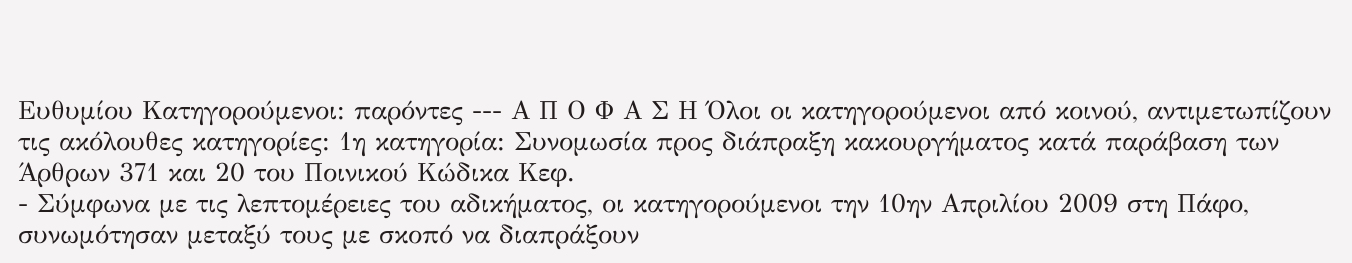Ευθυμίου Κατηγορούμενοι: παρόντες --- Α Π Ο Φ Α Σ Η Όλοι οι κατηγορούμενοι από κοινού, αντιμετωπίζουν τις ακόλουθες κατηγορίες: 1η κατηγορία: Συνομωσία προς διάπραξη κακουργήματος κατά παράβαση των Άρθρων 371 και 20 του Ποινικού Κώδικα Κεφ.
- Σύμφωνα με τις λεπτομέρειες του αδικήματος, οι κατηγορούμενοι την 10ην Απριλίου 2009 στη Πάφο, συνωμότησαν μεταξύ τους με σκοπό να διαπράξουν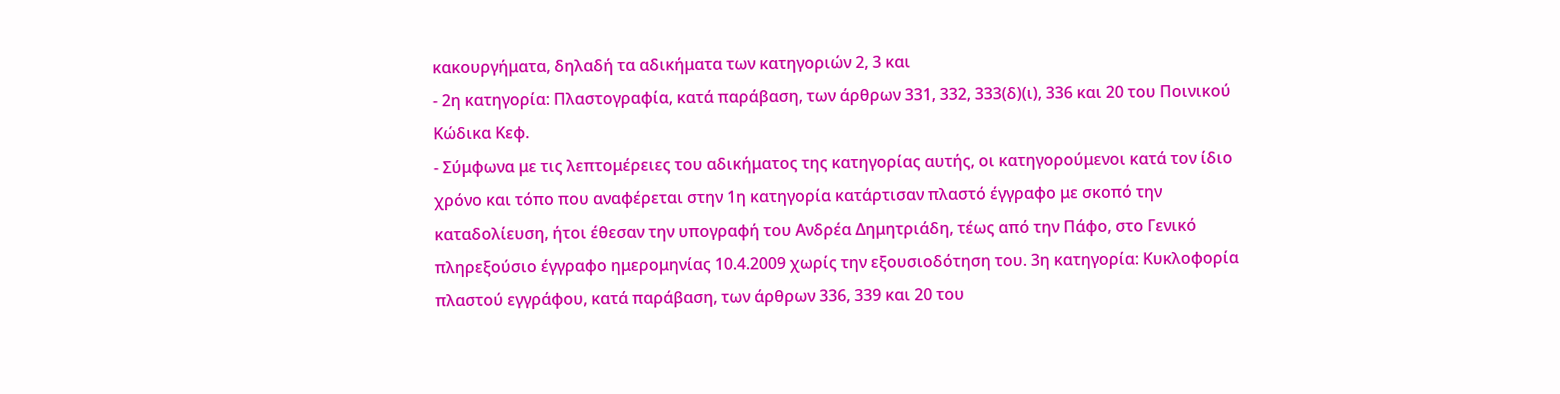κακουργήματα, δηλαδή τα αδικήματα των κατηγοριών 2, 3 και
- 2η κατηγορία: Πλαστογραφία, κατά παράβαση, των άρθρων 331, 332, 333(δ)(ι), 336 και 20 του Ποινικού Κώδικα Κεφ.
- Σύμφωνα με τις λεπτομέρειες του αδικήματος της κατηγορίας αυτής, οι κατηγορούμενοι κατά τον ίδιο χρόνο και τόπο που αναφέρεται στην 1η κατηγορία κατάρτισαν πλαστό έγγραφο με σκοπό την καταδολίευση, ήτοι έθεσαν την υπογραφή του Ανδρέα Δημητριάδη, τέως από την Πάφο, στο Γενικό πληρεξούσιο έγγραφο ημερομηνίας 10.4.2009 χωρίς την εξουσιοδότηση του. 3η κατηγορία: Κυκλοφορία πλαστού εγγράφου, κατά παράβαση, των άρθρων 336, 339 και 20 του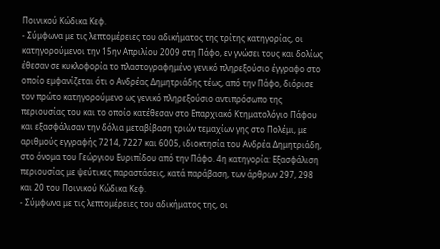Ποινικού Κώδικα Κεφ.
- Σύμφωνα με τις λεπτομέρειες του αδικήματος της τρίτης κατηγορίας, οι κατηγορούμενοι την 15ην Απριλίου 2009 στη Πάφο, εν γνώσει τους και δολίως έθεσαν σε κυκλοφορία το πλαστογραφημένο γενικό πληρεξούσιο έγγραφο στο οποίο εμφανίζεται ότι ο Ανδρέας Δημητριάδης τέως, από την Πάφο, διόρισε τον πρώτο κατηγορούμενο ως γενικό πληρεξούσιο αντιπρόσωπο της περιουσίας του και το οποίο κατέθεσαν στο Επαρχιακό Κτηματολόγιο Πάφου και εξασφάλισαν την δόλια μεταβίβαση τριών τεμαχίων γης στο Πολέμι, με αριθμούς εγγραφής 7214, 7227 και 6005, ιδιοκτησία του Ανδρέα Δημητριάδη, στο όνομα του Γεώργιου Ευριπίδου από την Πάφο. 4η κατηγορία: Εξασφάλιση περιουσίας με ψεύτικες παραστάσεις, κατά παράβαση, των άρθρων 297, 298 και 20 του Ποινικού Κώδικα Κεφ.
- Σύμφωνα με τις λεπτομέρειες του αδικήματος της, οι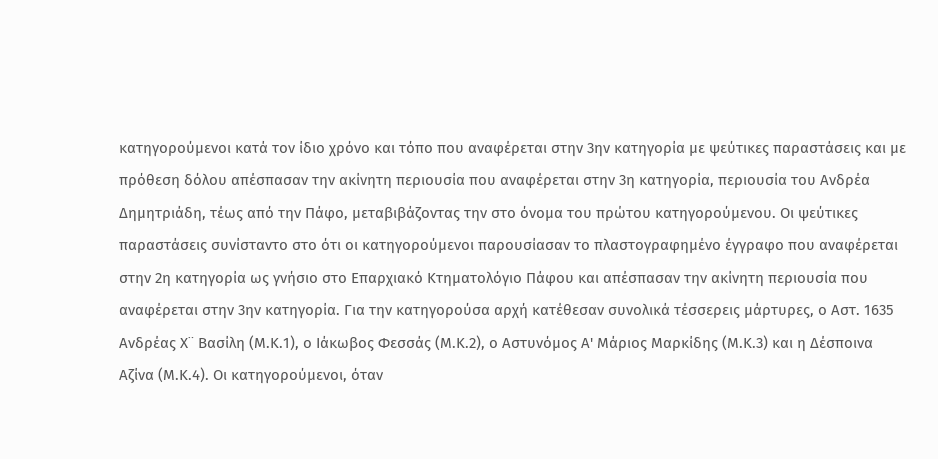κατηγορούμενοι κατά τον ίδιο χρόνο και τόπο που αναφέρεται στην 3ην κατηγορία με ψεύτικες παραστάσεις και με πρόθεση δόλου απέσπασαν την ακίνητη περιουσία που αναφέρεται στην 3η κατηγορία, περιουσία του Ανδρέα Δημητριάδη, τέως από την Πάφο, μεταβιβάζοντας την στο όνομα του πρώτου κατηγορούμενου. Οι ψεύτικες παραστάσεις συνίσταντο στο ότι οι κατηγορούμενοι παρουσίασαν το πλαστογραφημένο έγγραφο που αναφέρεται στην 2η κατηγορία ως γνήσιο στο Επαρχιακό Κτηματολόγιο Πάφου και απέσπασαν την ακίνητη περιουσία που αναφέρεται στην 3ην κατηγορία. Για την κατηγορούσα αρχή κατέθεσαν συνολικά τέσσερεις μάρτυρες, ο Αστ. 1635 Ανδρέας Χ¨ Βασίλη (Μ.Κ.1), ο Ιάκωβος Φεσσάς (Μ.Κ.2), ο Αστυνόμος Α' Μάριος Μαρκίδης (Μ.Κ.3) και η Δέσποινα Αζίνα (Μ.Κ.4). Οι κατηγορούμενοι, όταν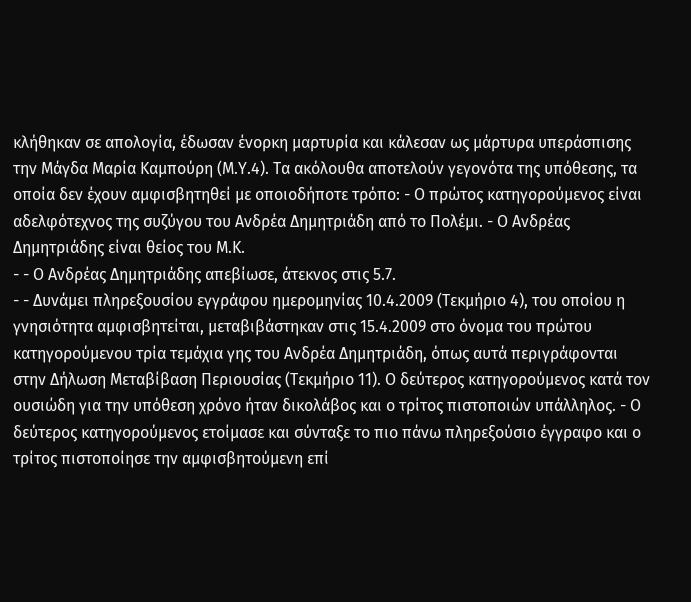κλήθηκαν σε απολογία, έδωσαν ένορκη μαρτυρία και κάλεσαν ως μάρτυρα υπεράσπισης την Μάγδα Μαρία Καμπούρη (Μ.Υ.4). Τα ακόλουθα αποτελούν γεγονότα της υπόθεσης, τα οποία δεν έχουν αμφισβητηθεί με οποιοδήποτε τρόπο: - Ο πρώτος κατηγορούμενος είναι αδελφότεχνος της συζύγου του Ανδρέα Δημητριάδη από το Πολέμι. - Ο Ανδρέας Δημητριάδης είναι θείος του Μ.Κ.
- - Ο Ανδρέας Δημητριάδης απεβίωσε, άτεκνος στις 5.7.
- - Δυνάμει πληρεξουσίου εγγράφου ημερομηνίας 10.4.2009 (Τεκμήριο 4), του οποίου η γνησιότητα αμφισβητείται, μεταβιβάστηκαν στις 15.4.2009 στο όνομα του πρώτου κατηγορούμενου τρία τεμάχια γης του Ανδρέα Δημητριάδη, όπως αυτά περιγράφονται στην Δήλωση Μεταβίβαση Περιουσίας (Τεκμήριο 11). Ο δεύτερος κατηγορούμενος κατά τον ουσιώδη για την υπόθεση χρόνο ήταν δικολάβος και ο τρίτος πιστοποιών υπάλληλος. - Ο δεύτερος κατηγορούμενος ετοίμασε και σύνταξε το πιο πάνω πληρεξούσιο έγγραφο και ο τρίτος πιστοποίησε την αμφισβητούμενη επί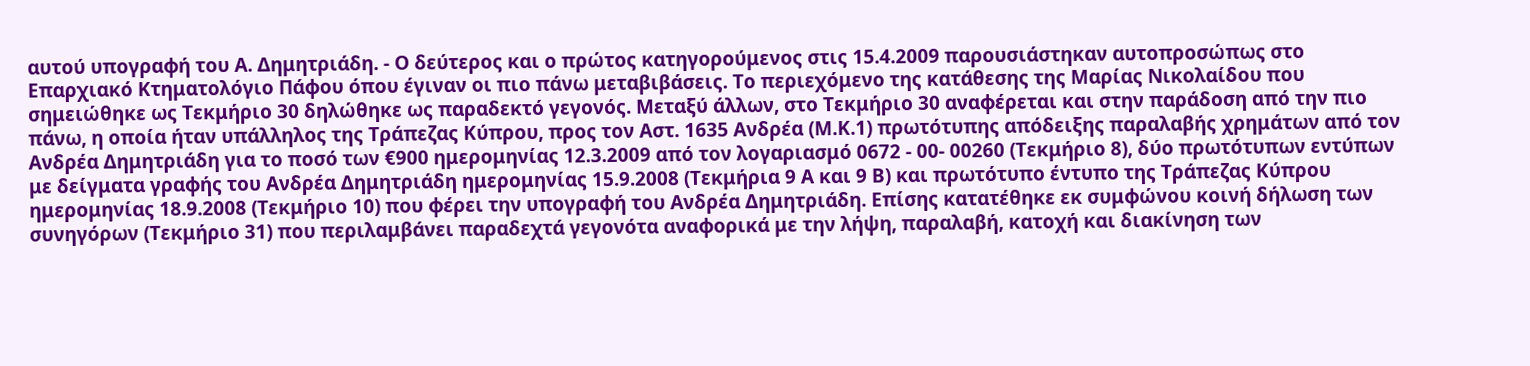αυτού υπογραφή του Α. Δημητριάδη. - Ο δεύτερος και ο πρώτος κατηγορούμενος στις 15.4.2009 παρουσιάστηκαν αυτοπροσώπως στο Επαρχιακό Κτηματολόγιο Πάφου όπου έγιναν οι πιο πάνω μεταβιβάσεις. Το περιεχόμενο της κατάθεσης της Μαρίας Νικολαίδου που σημειώθηκε ως Τεκμήριο 30 δηλώθηκε ως παραδεκτό γεγονός. Μεταξύ άλλων, στο Τεκμήριο 30 αναφέρεται και στην παράδοση από την πιο πάνω, η οποία ήταν υπάλληλος της Τράπεζας Κύπρου, προς τον Αστ. 1635 Ανδρέα (Μ.Κ.1) πρωτότυπης απόδειξης παραλαβής χρημάτων από τον Ανδρέα Δημητριάδη για το ποσό των €900 ημερομηνίας 12.3.2009 από τον λογαριασμό 0672 - 00- 00260 (Τεκμήριο 8), δύο πρωτότυπων εντύπων με δείγματα γραφής του Ανδρέα Δημητριάδη ημερομηνίας 15.9.2008 (Τεκμήρια 9 Α και 9 Β) και πρωτότυπο έντυπο της Τράπεζας Κύπρου ημερομηνίας 18.9.2008 (Τεκμήριο 10) που φέρει την υπογραφή του Ανδρέα Δημητριάδη. Επίσης κατατέθηκε εκ συμφώνου κοινή δήλωση των συνηγόρων (Τεκμήριο 31) που περιλαμβάνει παραδεχτά γεγονότα αναφορικά με την λήψη, παραλαβή, κατοχή και διακίνηση των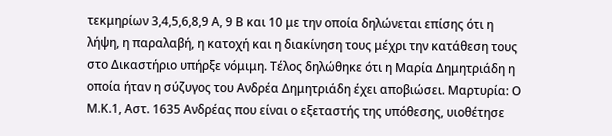τεκμηρίων 3,4,5,6,8,9 Α, 9 Β και 10 με την οποία δηλώνεται επίσης ότι η λήψη, η παραλαβή, η κατοχή και η διακίνηση τους μέχρι την κατάθεση τους στο Δικαστήριο υπήρξε νόμιμη. Τέλος δηλώθηκε ότι η Μαρία Δημητριάδη η οποία ήταν η σύζυγος του Ανδρέα Δημητριάδη έχει αποβιώσει. Μαρτυρία: Ο Μ.Κ.1, Αστ. 1635 Ανδρέας που είναι ο εξεταστής της υπόθεσης, υιοθέτησε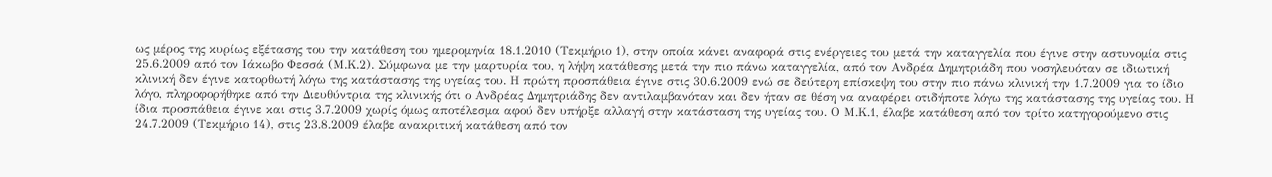ως μέρος της κυρίως εξέτασης του την κατάθεση του ημερομηνία 18.1.2010 (Τεκμήριο 1), στην οποία κάνει αναφορά στις ενέργειες του μετά την καταγγελία που έγινε στην αστυνομία στις 25.6.2009 από τον Ιάκωβο Φεσσά (Μ.Κ.2). Σύμφωνα με την μαρτυρία του, η λήψη κατάθεσης μετά την πιο πάνω καταγγελία, από τον Ανδρέα Δημητριάδη που νοσηλευόταν σε ιδιωτική κλινική δεν έγινε κατορθωτή λόγω της κατάστασης της υγείας του. Η πρώτη προσπάθεια έγινε στις 30.6.2009 ενώ σε δεύτερη επίσκεψη του στην πιο πάνω κλινική την 1.7.2009 για το ίδιο λόγο, πληροφορήθηκε από την Διευθύντρια της κλινικής ότι ο Ανδρέας Δημητριάδης δεν αντιλαμβανόταν και δεν ήταν σε θέση να αναφέρει οτιδήποτε λόγω της κατάστασης της υγείας του. Η ίδια προσπάθεια έγινε και στις 3.7.2009 χωρίς όμως αποτέλεσμα αφού δεν υπήρξε αλλαγή στην κατάσταση της υγείας του. Ο Μ.Κ.1, έλαβε κατάθεση από τον τρίτο κατηγορούμενο στις 24.7.2009 (Τεκμήριο 14), στις 23.8.2009 έλαβε ανακριτική κατάθεση από τον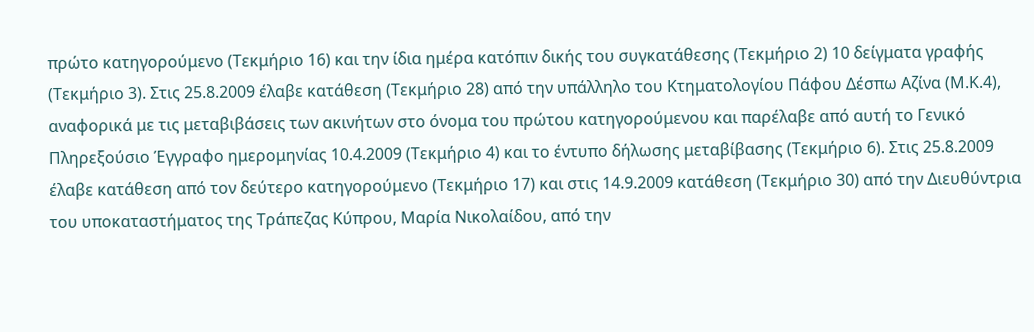πρώτο κατηγορούμενο (Τεκμήριο 16) και την ίδια ημέρα κατόπιν δικής του συγκατάθεσης (Τεκμήριο 2) 10 δείγματα γραφής (Τεκμήριο 3). Στις 25.8.2009 έλαβε κατάθεση (Τεκμήριο 28) από την υπάλληλο του Κτηματολογίου Πάφου Δέσπω Αζίνα (Μ.Κ.4), αναφορικά με τις μεταβιβάσεις των ακινήτων στο όνομα του πρώτου κατηγορούμενου και παρέλαβε από αυτή το Γενικό Πληρεξούσιο Έγγραφο ημερομηνίας 10.4.2009 (Τεκμήριο 4) και το έντυπο δήλωσης μεταβίβασης (Τεκμήριο 6). Στις 25.8.2009 έλαβε κατάθεση από τον δεύτερο κατηγορούμενο (Τεκμήριο 17) και στις 14.9.2009 κατάθεση (Τεκμήριο 30) από την Διευθύντρια του υποκαταστήματος της Τράπεζας Κύπρου, Μαρία Νικολαίδου, από την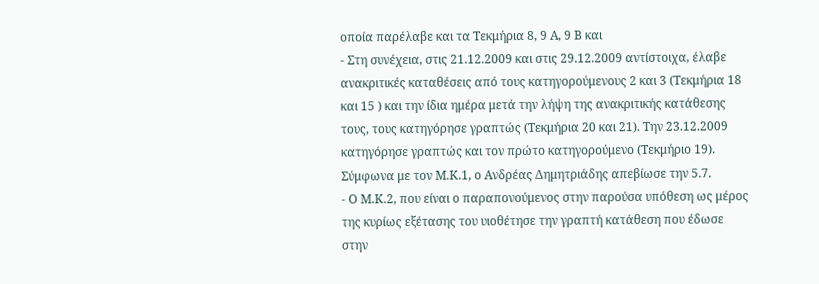οποία παρέλαβε και τα Τεκμήρια 8, 9 Α, 9 Β και
- Στη συνέχεια, στις 21.12.2009 και στις 29.12.2009 αντίστοιχα, έλαβε ανακριτικές καταθέσεις από τους κατηγορούμενους 2 και 3 (Τεκμήρια 18 και 15 ) και την ίδια ημέρα μετά την λήψη της ανακριτικής κατάθεσης τους, τους κατηγόρησε γραπτώς (Τεκμήρια 20 και 21). Την 23.12.2009 κατηγόρησε γραπτώς και τον πρώτο κατηγορούμενο (Τεκμήριο 19). Σύμφωνα με τον Μ.Κ.1, ο Ανδρέας Δημητριάδης απεβίωσε την 5.7.
- Ο Μ.Κ.2, που είναι ο παραπονούμενος στην παρούσα υπόθεση ως μέρος της κυρίως εξέτασης του υιοθέτησε την γραπτή κατάθεση που έδωσε στην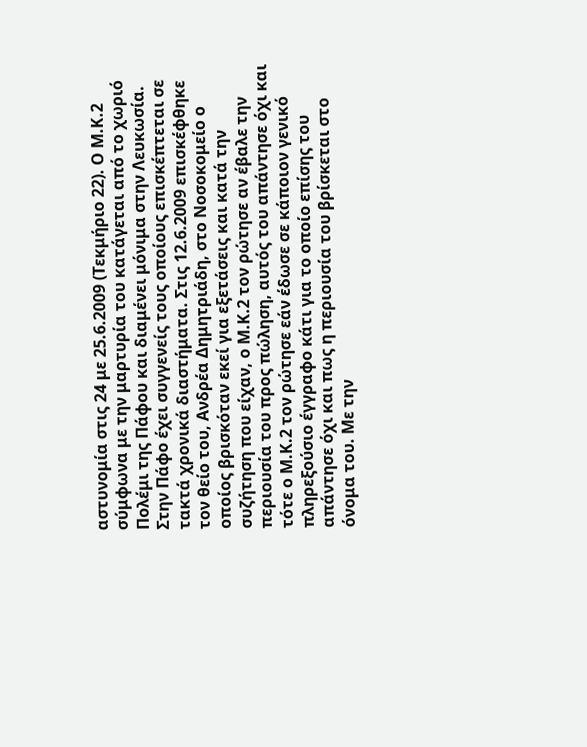αστυνομία στις 24 με 25.6.2009 (Τεκμήριο 22). Ο Μ.Κ.2 σύμφωνα με την μαρτυρία του κατάγεται από το χωριό Πολέμι της Πάφου και διαμένει μόνιμα στην Λευκωσία. Στην Πάφο έχει συγγενείς τους οποίους επισκέπτεται σε τακτά χρονικά διαστήματα. Στις 12.6.2009 επισκέφθηκε τον θείο του, Ανδρέα Δημητριάδη, στο Νοσοκομείο ο οποίος βρισκόταν εκεί για εξετάσεις και κατά την συζήτηση που είχαν, ο Μ.Κ.2 τον ρώτησε αν έβαλε την περιουσία του προς πώληση, αυτός του απάντησε όχι και τότε ο Μ.Κ.2 τον ρώτησε εάν έδωσε σε κάποιον γενικό πληρεξούσιο έγγραφο κάτι για το οποίο επίσης του απάντησε όχι και πως η περιουσία του βρίσκεται στο όνομα του. Με την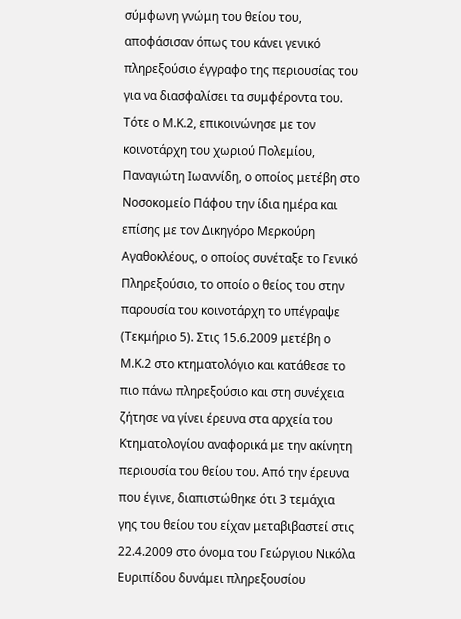σύμφωνη γνώμη του θείου του, αποφάσισαν όπως του κάνει γενικό πληρεξούσιο έγγραφο της περιουσίας του για να διασφαλίσει τα συμφέροντα του. Τότε ο Μ.Κ.2, επικοινώνησε με τον κοινοτάρχη του χωριού Πολεμίου, Παναγιώτη Ιωαννίδη, ο οποίος μετέβη στο Νοσοκομείο Πάφου την ίδια ημέρα και επίσης με τον Δικηγόρο Μερκούρη Αγαθοκλέους, ο οποίος συνέταξε το Γενικό Πληρεξούσιο, το οποίο ο θείος του στην παρουσία του κοινοτάρχη το υπέγραψε (Τεκμήριο 5). Στις 15.6.2009 μετέβη ο Μ.Κ.2 στο κτηματολόγιο και κατάθεσε το πιο πάνω πληρεξούσιο και στη συνέχεια ζήτησε να γίνει έρευνα στα αρχεία του Κτηματολογίου αναφορικά με την ακίνητη περιουσία του θείου του. Από την έρευνα που έγινε, διαπιστώθηκε ότι 3 τεμάχια γης του θείου του είχαν μεταβιβαστεί στις 22.4.2009 στο όνομα του Γεώργιου Νικόλα Ευριπίδου δυνάμει πληρεξουσίου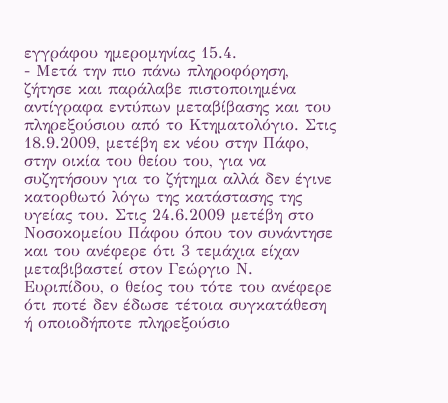εγγράφου ημερομηνίας 15.4.
- Μετά την πιο πάνω πληροφόρηση, ζήτησε και παράλαβε πιστοποιημένα αντίγραφα εντύπων μεταβίβασης και του πληρεξούσιου από το Κτηματολόγιο. Στις 18.9.2009, μετέβη εκ νέου στην Πάφο, στην οικία του θείου του, για να συζητήσουν για το ζήτημα αλλά δεν έγινε κατορθωτό λόγω της κατάστασης της υγείας του. Στις 24.6.2009 μετέβη στο Νοσοκομείου Πάφου όπου τον συνάντησε και του ανέφερε ότι 3 τεμάχια είχαν μεταβιβαστεί στον Γεώργιο Ν. Ευριπίδου, ο θείος του τότε του ανέφερε ότι ποτέ δεν έδωσε τέτοια συγκατάθεση ή οποιοδήποτε πληρεξούσιο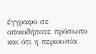έγγραφο σε οποιοδήποτε πρόσωπο και ότι η περιουσία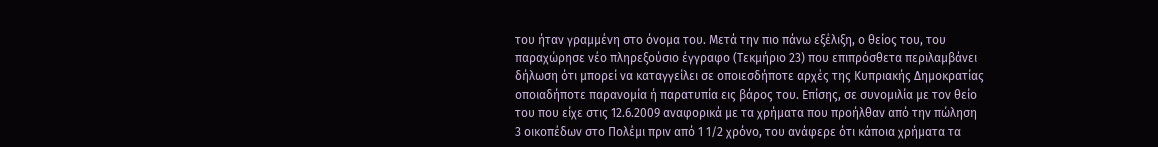του ήταν γραμμένη στο όνομα του. Μετά την πιο πάνω εξέλιξη, ο θείος του, του παραχώρησε νέο πληρεξούσιο έγγραφο (Τεκμήριο 23) που επιπρόσθετα περιλαμβάνει δήλωση ότι μπορεί να καταγγείλει σε οποιεσδήποτε αρχές της Κυπριακής Δημοκρατίας οποιαδήποτε παρανομία ή παρατυπία εις βάρος του. Επίσης, σε συνομιλία με τον θείο του που είχε στις 12.6.2009 αναφορικά με τα χρήματα που προήλθαν από την πώληση 3 οικοπέδων στο Πολέμι πριν από 1 1/2 χρόνο, του ανάφερε ότι κάποια χρήματα τα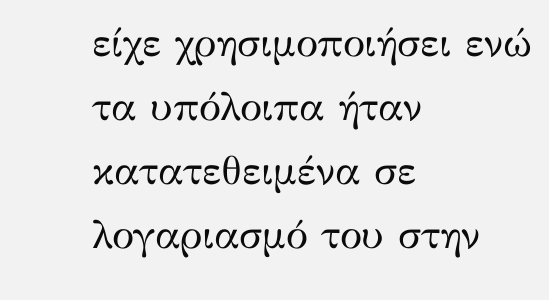είχε χρησιμοποιήσει ενώ τα υπόλοιπα ήταν κατατεθειμένα σε λογαριασμό του στην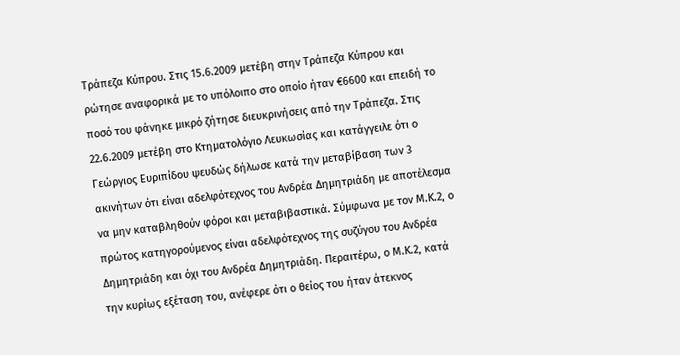Τράπεζα Κύπρου. Στις 15.6.2009 μετέβη στην Τράπεζα Κύπρου και ρώτησε αναφορικά με το υπόλοιπο στο οποίο ήταν €6600 και επειδή το ποσό του φάνηκε μικρό ζήτησε διευκρινήσεις από την Τράπεζα. Στις 22.6.2009 μετέβη στο Κτηματολόγιο Λευκωσίας και κατάγγειλε ότι ο Γεώργιος Ευριπίδου ψευδώς δήλωσε κατά την μεταβίβαση των 3 ακινήτων ότι είναι αδελφότεχνος του Ανδρέα Δημητριάδη με αποτέλεσμα να μην καταβληθούν φόροι και μεταβιβαστικά. Σύμφωνα με τον Μ.Κ.2, ο πρώτος κατηγορούμενος είναι αδελφότεχνος της συζύγου του Ανδρέα Δημητριάδη και όχι του Ανδρέα Δημητριάδη. Περαιτέρω, ο Μ.Κ.2, κατά την κυρίως εξέταση του, ανέφερε ότι ο θείος του ήταν άτεκνος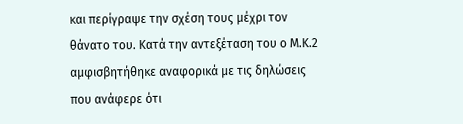και περίγραψε την σχέση τους μέχρι τον θάνατο του. Κατά την αντεξέταση του ο Μ.Κ.2 αμφισβητήθηκε αναφορικά με τις δηλώσεις που ανάφερε ότι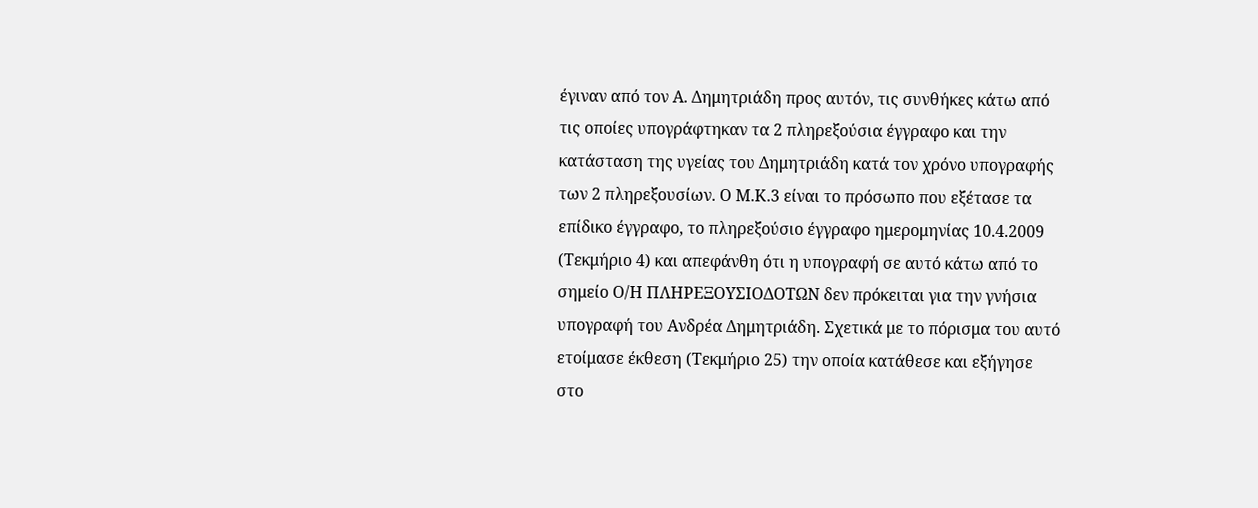έγιναν από τον Α. Δημητριάδη προς αυτόν, τις συνθήκες κάτω από τις οποίες υπογράφτηκαν τα 2 πληρεξούσια έγγραφο και την κατάσταση της υγείας του Δημητριάδη κατά τον χρόνο υπογραφής των 2 πληρεξουσίων. Ο Μ.Κ.3 είναι το πρόσωπο που εξέτασε τα επίδικο έγγραφο, το πληρεξούσιο έγγραφο ημερομηνίας 10.4.2009 (Τεκμήριο 4) και απεφάνθη ότι η υπογραφή σε αυτό κάτω από το σημείο Ο/Η ΠΛΗΡΕΞΟΥΣΙΟΔΟΤΩΝ δεν πρόκειται για την γνήσια υπογραφή του Ανδρέα Δημητριάδη. Σχετικά με το πόρισμα του αυτό ετοίμασε έκθεση (Τεκμήριο 25) την οποία κατάθεσε και εξήγησε στο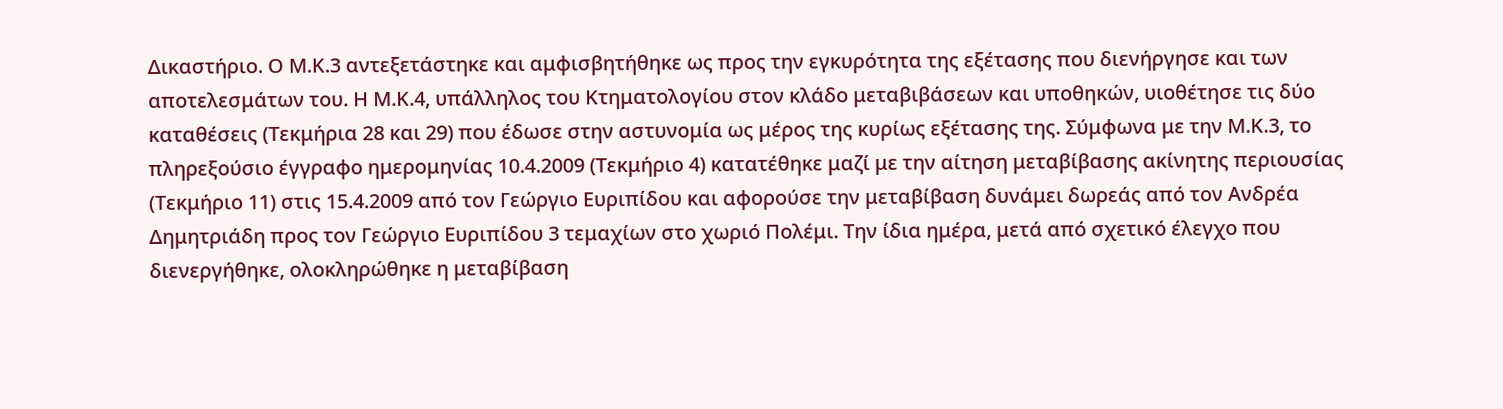Δικαστήριο. Ο Μ.Κ.3 αντεξετάστηκε και αμφισβητήθηκε ως προς την εγκυρότητα της εξέτασης που διενήργησε και των αποτελεσμάτων του. Η Μ.Κ.4, υπάλληλος του Κτηματολογίου στον κλάδο μεταβιβάσεων και υποθηκών, υιοθέτησε τις δύο καταθέσεις (Τεκμήρια 28 και 29) που έδωσε στην αστυνομία ως μέρος της κυρίως εξέτασης της. Σύμφωνα με την Μ.Κ.3, το πληρεξούσιο έγγραφο ημερομηνίας 10.4.2009 (Τεκμήριο 4) κατατέθηκε μαζί με την αίτηση μεταβίβασης ακίνητης περιουσίας (Τεκμήριο 11) στις 15.4.2009 από τον Γεώργιο Ευριπίδου και αφορούσε την μεταβίβαση δυνάμει δωρεάς από τον Ανδρέα Δημητριάδη προς τον Γεώργιο Ευριπίδου 3 τεμαχίων στο χωριό Πολέμι. Την ίδια ημέρα, μετά από σχετικό έλεγχο που διενεργήθηκε, ολοκληρώθηκε η μεταβίβαση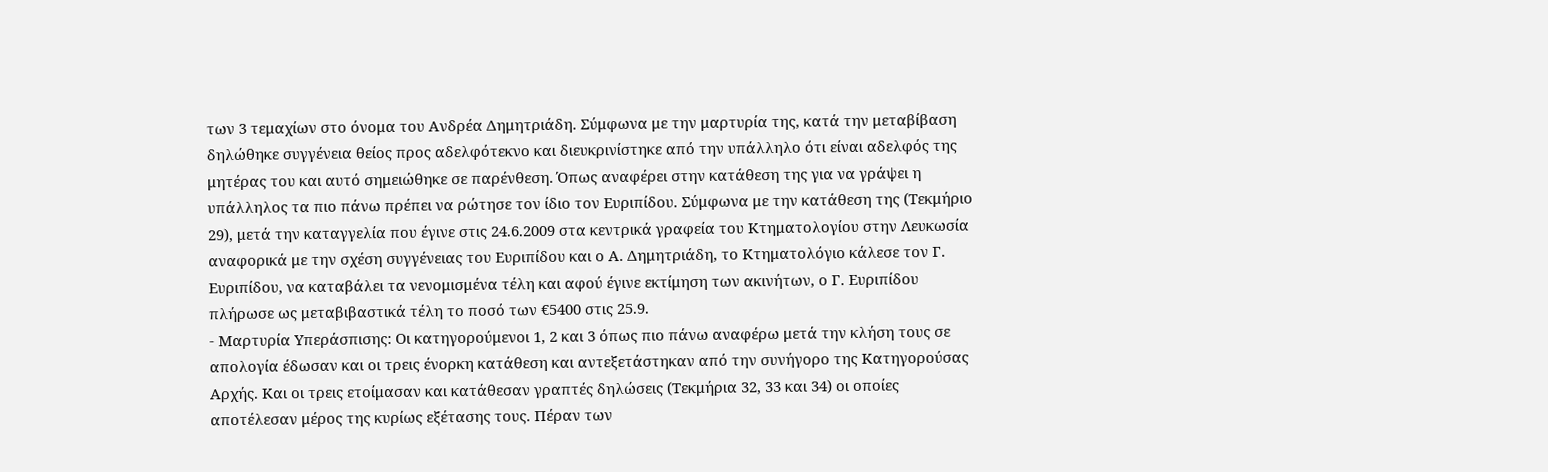των 3 τεμαχίων στο όνομα του Ανδρέα Δημητριάδη. Σύμφωνα με την μαρτυρία της, κατά την μεταβίβαση δηλώθηκε συγγένεια θείος προς αδελφότεκνο και διευκρινίστηκε από την υπάλληλο ότι είναι αδελφός της μητέρας του και αυτό σημειώθηκε σε παρένθεση. Όπως αναφέρει στην κατάθεση της για να γράψει η υπάλληλος τα πιο πάνω πρέπει να ρώτησε τον ίδιο τον Ευριπίδου. Σύμφωνα με την κατάθεση της (Τεκμήριο 29), μετά την καταγγελία που έγινε στις 24.6.2009 στα κεντρικά γραφεία του Κτηματολογίου στην Λευκωσία αναφορικά με την σχέση συγγένειας του Ευριπίδου και ο Α. Δημητριάδη, το Κτηματολόγιο κάλεσε τον Γ. Ευριπίδου, να καταβάλει τα νενομισμένα τέλη και αφού έγινε εκτίμηση των ακινήτων, ο Γ. Ευριπίδου πλήρωσε ως μεταβιβαστικά τέλη το ποσό των €5400 στις 25.9.
- Μαρτυρία Υπεράσπισης: Οι κατηγορούμενοι 1, 2 και 3 όπως πιο πάνω αναφέρω μετά την κλήση τους σε απολογία έδωσαν και οι τρεις ένορκη κατάθεση και αντεξετάστηκαν από την συνήγορο της Κατηγορούσας Αρχής. Και οι τρεις ετοίμασαν και κατάθεσαν γραπτές δηλώσεις (Τεκμήρια 32, 33 και 34) οι οποίες αποτέλεσαν μέρος της κυρίως εξέτασης τους. Πέραν των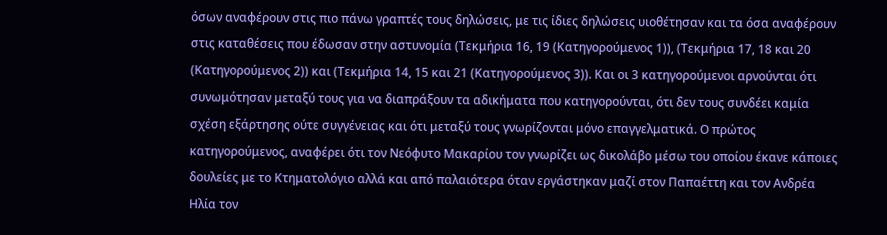όσων αναφέρουν στις πιο πάνω γραπτές τους δηλώσεις, με τις ίδιες δηλώσεις υιοθέτησαν και τα όσα αναφέρουν στις καταθέσεις που έδωσαν στην αστυνομία (Τεκμήρια 16, 19 (Κατηγορούμενος 1)), (Τεκμήρια 17, 18 και 20 (Κατηγορούμενος 2)) και (Τεκμήρια 14, 15 και 21 (Κατηγορούμενος 3)). Και οι 3 κατηγορούμενοι αρνούνται ότι συνωμότησαν μεταξύ τους για να διαπράξουν τα αδικήματα που κατηγορούνται, ότι δεν τους συνδέει καμία σχέση εξάρτησης ούτε συγγένειας και ότι μεταξύ τους γνωρίζονται μόνο επαγγελματικά. Ο πρώτος κατηγορούμενος, αναφέρει ότι τον Νεόφυτο Μακαρίου τον γνωρίζει ως δικολάβο μέσω του οποίου έκανε κάποιες δουλείες με το Κτηματολόγιο αλλά και από παλαιότερα όταν εργάστηκαν μαζί στον Παπαέττη και τον Ανδρέα Ηλία τον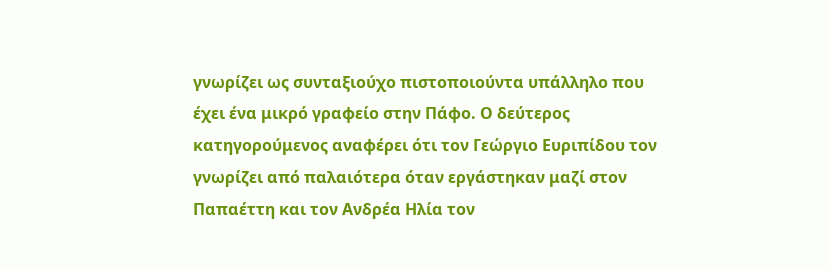γνωρίζει ως συνταξιούχο πιστοποιούντα υπάλληλο που έχει ένα μικρό γραφείο στην Πάφο. Ο δεύτερος κατηγορούμενος αναφέρει ότι τον Γεώργιο Ευριπίδου τον γνωρίζει από παλαιότερα όταν εργάστηκαν μαζί στον Παπαέττη και τον Ανδρέα Ηλία τον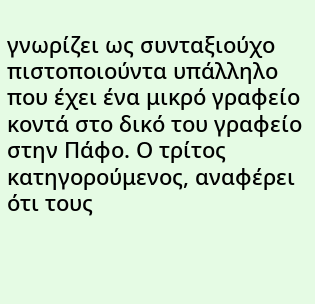γνωρίζει ως συνταξιούχο πιστοποιούντα υπάλληλο που έχει ένα μικρό γραφείο κοντά στο δικό του γραφείο στην Πάφο. Ο τρίτος κατηγορούμενος, αναφέρει ότι τους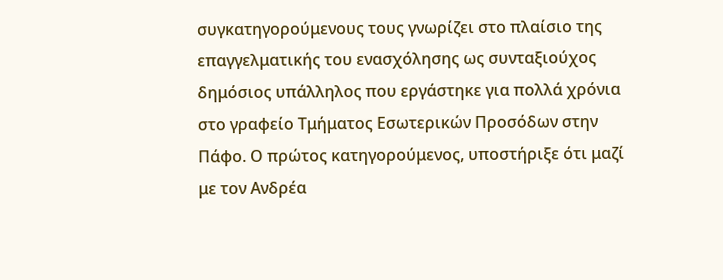συγκατηγορούμενους τους γνωρίζει στο πλαίσιο της επαγγελματικής του ενασχόλησης ως συνταξιούχος δημόσιος υπάλληλος που εργάστηκε για πολλά χρόνια στο γραφείο Τμήματος Εσωτερικών Προσόδων στην Πάφο. Ο πρώτος κατηγορούμενος, υποστήριξε ότι μαζί με τον Ανδρέα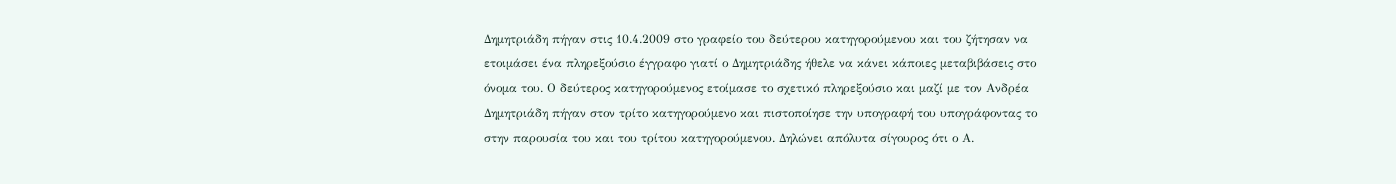Δημητριάδη πήγαν στις 10.4.2009 στο γραφείο του δεύτερου κατηγορούμενου και του ζήτησαν να ετοιμάσει ένα πληρεξούσιο έγγραφο γιατί ο Δημητριάδης ήθελε να κάνει κάποιες μεταβιβάσεις στο όνομα του. Ο δεύτερος κατηγορούμενος ετοίμασε το σχετικό πληρεξούσιο και μαζί με τον Ανδρέα Δημητριάδη πήγαν στον τρίτο κατηγορούμενο και πιστοποίησε την υπογραφή του υπογράφοντας το στην παρουσία του και του τρίτου κατηγορούμενου. Δηλώνει απόλυτα σίγουρος ότι ο Α.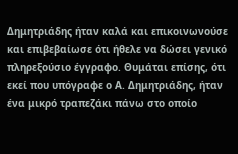Δημητριάδης ήταν καλά και επικοινωνούσε και επιβεβαίωσε ότι ήθελε να δώσει γενικό πληρεξούσιο έγγραφο. Θυμάται επίσης, ότι εκεί που υπόγραφε ο Α. Δημητριάδης, ήταν ένα μικρό τραπεζάκι πάνω στο οποίο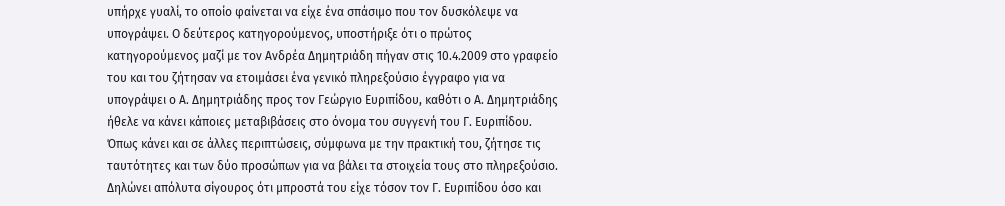υπήρχε γυαλί, το οποίο φαίνεται να είχε ένα σπάσιμο που τον δυσκόλεψε να υπογράψει. Ο δεύτερος κατηγορούμενος, υποστήριξε ότι ο πρώτος κατηγορούμενος μαζί με τον Ανδρέα Δημητριάδη πήγαν στις 10.4.2009 στο γραφείο του και του ζήτησαν να ετοιμάσει ένα γενικό πληρεξούσιο έγγραφο για να υπογράψει ο Α. Δημητριάδης προς τον Γεώργιο Ευριπίδου, καθότι ο Α. Δημητριάδης ήθελε να κάνει κάποιες μεταβιβάσεις στο όνομα του συγγενή του Γ. Ευριπίδου. Όπως κάνει και σε άλλες περιπτώσεις, σύμφωνα με την πρακτική του, ζήτησε τις ταυτότητες και των δύο προσώπων για να βάλει τα στοιχεία τους στο πληρεξούσιο. Δηλώνει απόλυτα σίγουρος ότι μπροστά του είχε τόσον τον Γ. Ευριπίδου όσο και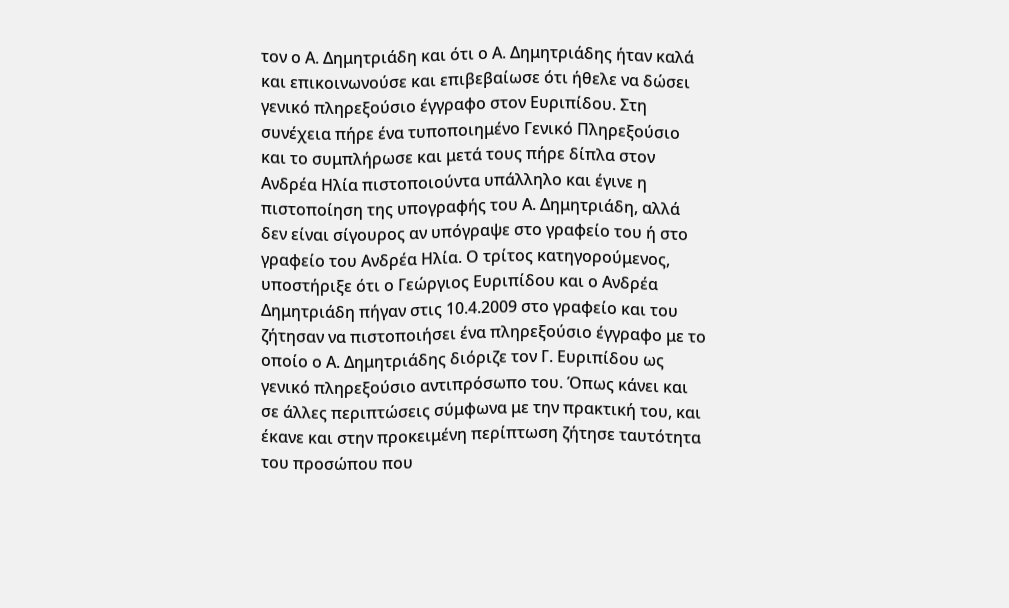τον ο Α. Δημητριάδη και ότι ο Α. Δημητριάδης ήταν καλά και επικοινωνούσε και επιβεβαίωσε ότι ήθελε να δώσει γενικό πληρεξούσιο έγγραφο στον Ευριπίδου. Στη συνέχεια πήρε ένα τυποποιημένο Γενικό Πληρεξούσιο και το συμπλήρωσε και μετά τους πήρε δίπλα στον Ανδρέα Ηλία πιστοποιούντα υπάλληλο και έγινε η πιστοποίηση της υπογραφής του Α. Δημητριάδη, αλλά δεν είναι σίγουρος αν υπόγραψε στο γραφείο του ή στο γραφείο του Ανδρέα Ηλία. Ο τρίτος κατηγορούμενος, υποστήριξε ότι ο Γεώργιος Ευριπίδου και ο Ανδρέα Δημητριάδη πήγαν στις 10.4.2009 στο γραφείο και του ζήτησαν να πιστοποιήσει ένα πληρεξούσιο έγγραφο με το οποίο ο Α. Δημητριάδης διόριζε τον Γ. Ευριπίδου ως γενικό πληρεξούσιο αντιπρόσωπο του. Όπως κάνει και σε άλλες περιπτώσεις σύμφωνα με την πρακτική του, και έκανε και στην προκειμένη περίπτωση ζήτησε ταυτότητα του προσώπου που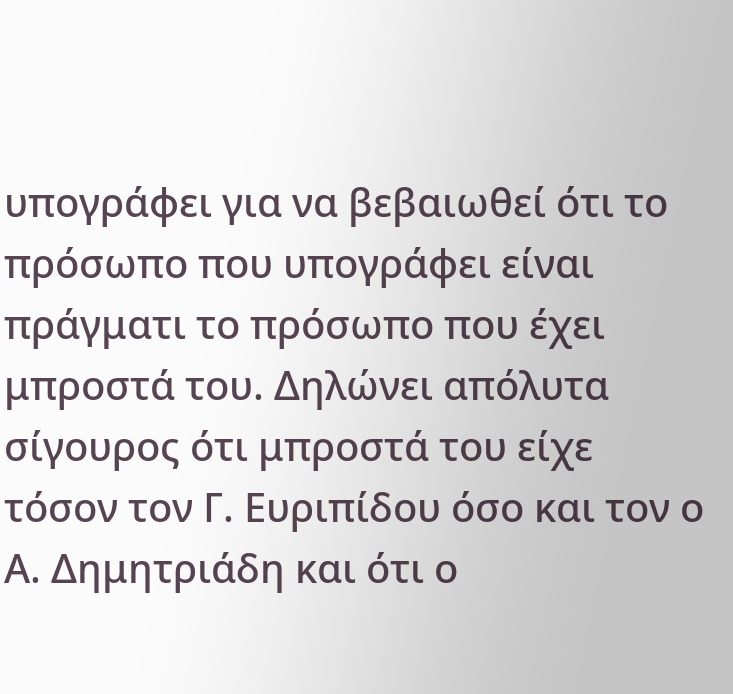υπογράφει για να βεβαιωθεί ότι το πρόσωπο που υπογράφει είναι πράγματι το πρόσωπο που έχει μπροστά του. Δηλώνει απόλυτα σίγουρος ότι μπροστά του είχε τόσον τον Γ. Ευριπίδου όσο και τον ο Α. Δημητριάδη και ότι ο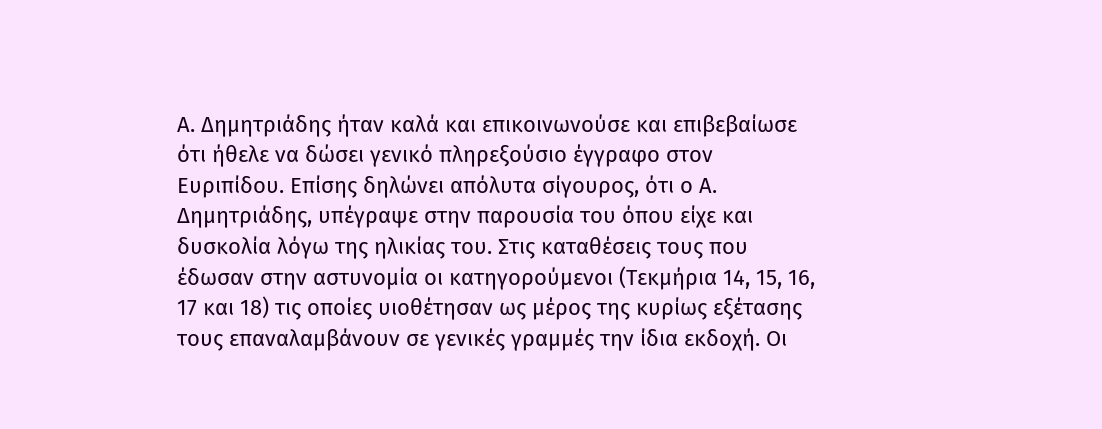Α. Δημητριάδης ήταν καλά και επικοινωνούσε και επιβεβαίωσε ότι ήθελε να δώσει γενικό πληρεξούσιο έγγραφο στον Ευριπίδου. Επίσης δηλώνει απόλυτα σίγουρος, ότι ο Α. Δημητριάδης, υπέγραψε στην παρουσία του όπου είχε και δυσκολία λόγω της ηλικίας του. Στις καταθέσεις τους που έδωσαν στην αστυνομία οι κατηγορούμενοι (Τεκμήρια 14, 15, 16, 17 και 18) τις οποίες υιοθέτησαν ως μέρος της κυρίως εξέτασης τους επαναλαμβάνουν σε γενικές γραμμές την ίδια εκδοχή. Οι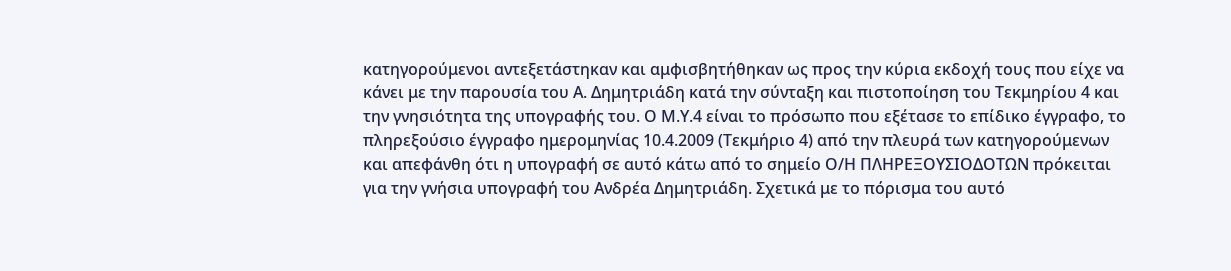κατηγορούμενοι αντεξετάστηκαν και αμφισβητήθηκαν ως προς την κύρια εκδοχή τους που είχε να κάνει με την παρουσία του Α. Δημητριάδη κατά την σύνταξη και πιστοποίηση του Τεκμηρίου 4 και την γνησιότητα της υπογραφής του. Ο Μ.Υ.4 είναι το πρόσωπο που εξέτασε το επίδικο έγγραφο, το πληρεξούσιο έγγραφο ημερομηνίας 10.4.2009 (Τεκμήριο 4) από την πλευρά των κατηγορούμενων και απεφάνθη ότι η υπογραφή σε αυτό κάτω από το σημείο Ο/Η ΠΛΗΡΕΞΟΥΣΙΟΔΟΤΩΝ πρόκειται για την γνήσια υπογραφή του Ανδρέα Δημητριάδη. Σχετικά με το πόρισμα του αυτό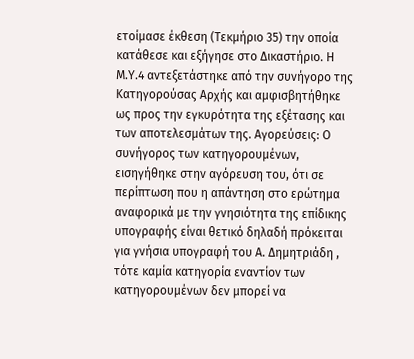ετοίμασε έκθεση (Τεκμήριο 35) την οποία κατάθεσε και εξήγησε στο Δικαστήριο. Η Μ.Υ.4 αντεξετάστηκε από την συνήγορο της Κατηγορούσας Αρχής και αμφισβητήθηκε ως προς την εγκυρότητα της εξέτασης και των αποτελεσμάτων της. Αγορεύσεις: Ο συνήγορος των κατηγορουμένων, εισηγήθηκε στην αγόρευση του, ότι σε περίπτωση που η απάντηση στο ερώτημα αναφορικά με την γνησιότητα της επίδικης υπογραφής είναι θετικό δηλαδή πρόκειται για γνήσια υπογραφή του Α. Δημητριάδη , τότε καμία κατηγορία εναντίον των κατηγορουμένων δεν μπορεί να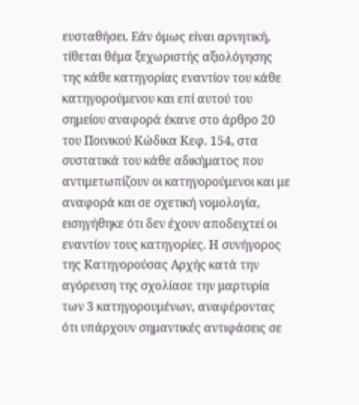ευσταθήσει. Εάν όμως είναι αρνητική, τίθεται θέμα ξεχωριστής αξιολόγησης της κάθε κατηγορίας εναντίον του κάθε κατηγορούμενου και επί αυτού του σημείου αναφορά έκανε στο άρθρο 20 του Ποινικού Κώδικα Κεφ. 154, στα συστατικά του κάθε αδικήματος που αντιμετωπίζουν οι κατηγορούμενοι και με αναφορά και σε σχετική νομολογία, εισηγήθηκε ότι δεν έχουν αποδειχτεί οι εναντίον τους κατηγορίες. Η συνήγορος της Κατηγορούσας Αρχής κατά την αγόρευση της σχολίασε την μαρτυρία των 3 κατηγορουμένων, αναφέροντας ότι υπάρχουν σημαντικές αντιφάσεις σε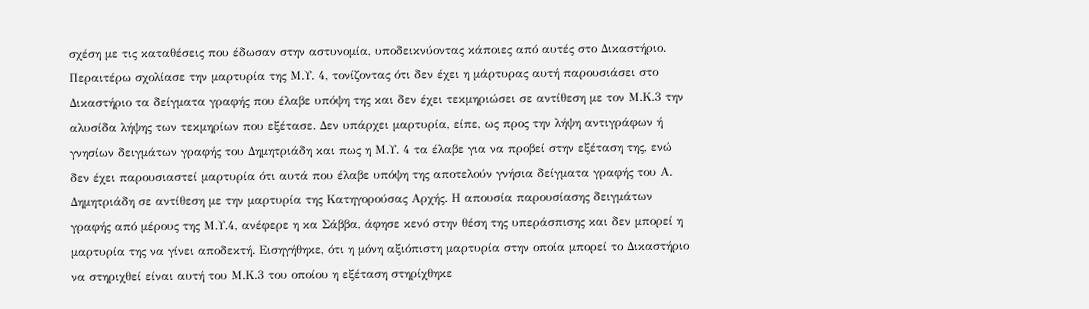σχέση με τις καταθέσεις που έδωσαν στην αστυνομία, υποδεικνύοντας κάποιες από αυτές στο Δικαστήριο. Περαιτέρω σχολίασε την μαρτυρία της Μ.Υ. 4, τονίζοντας ότι δεν έχει η μάρτυρας αυτή παρουσιάσει στο Δικαστήριο τα δείγματα γραφής που έλαβε υπόψη της και δεν έχει τεκμηριώσει σε αντίθεση με τον Μ.Κ.3 την αλυσίδα λήψης των τεκμηρίων που εξέτασε. Δεν υπάρχει μαρτυρία, είπε, ως προς την λήψη αντιγράφων ή γνησίων δειγμάτων γραφής του Δημητριάδη και πως η Μ.Υ. 4 τα έλαβε για να προβεί στην εξέταση της, ενώ δεν έχει παρουσιαστεί μαρτυρία ότι αυτά που έλαβε υπόψη της αποτελούν γνήσια δείγματα γραφής του Α. Δημητριάδη σε αντίθεση με την μαρτυρία της Κατηγορούσας Αρχής. Η απουσία παρουσίασης δειγμάτων γραφής από μέρους της Μ.Υ.4, ανέφερε η κα Σάββα, άφησε κενό στην θέση της υπεράσπισης και δεν μπορεί η μαρτυρία της να γίνει αποδεκτή. Εισηγήθηκε, ότι η μόνη αξιόπιστη μαρτυρία στην οποία μπορεί το Δικαστήριο να στηριχθεί είναι αυτή του Μ.Κ.3 του οποίου η εξέταση στηρίχθηκε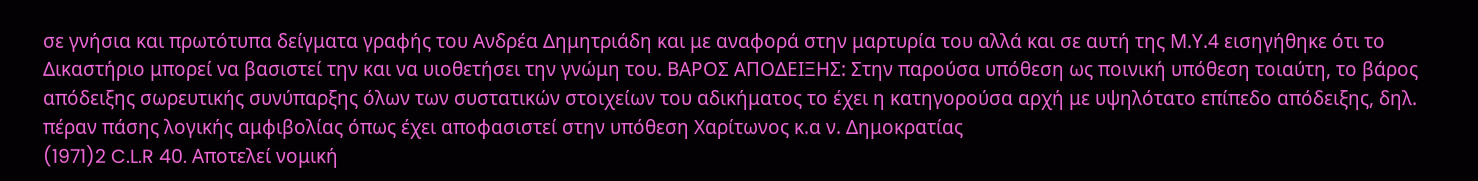σε γνήσια και πρωτότυπα δείγματα γραφής του Ανδρέα Δημητριάδη και με αναφορά στην μαρτυρία του αλλά και σε αυτή της Μ.Υ.4 εισηγήθηκε ότι το Δικαστήριο μπορεί να βασιστεί την και να υιοθετήσει την γνώμη του. ΒΑΡΟΣ ΑΠΟΔΕΙΞΗΣ: Στην παρούσα υπόθεση ως ποινική υπόθεση τοιαύτη, το βάρος απόδειξης σωρευτικής συνύπαρξης όλων των συστατικών στοιχείων του αδικήματος το έχει η κατηγορούσα αρχή με υψηλότατο επίπεδο απόδειξης, δηλ. πέραν πάσης λογικής αμφιβολίας όπως έχει αποφασιστεί στην υπόθεση Χαρίτωνος κ.α ν. Δημοκρατίας
(1971)2 C.L.R 40. Αποτελεί νομική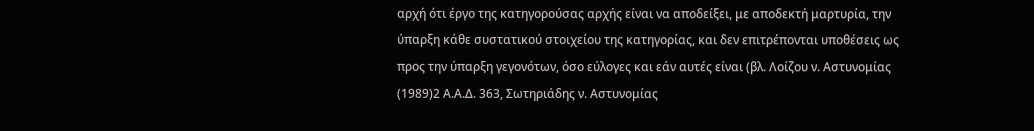αρχή ότι έργο της κατηγορούσας αρχής είναι να αποδείξει, με αποδεκτή μαρτυρία, την ύπαρξη κάθε συστατικού στοιχείου της κατηγορίας, και δεν επιτρέπονται υποθέσεις ως προς την ύπαρξη γεγονότων, όσο εύλογες και εάν αυτές είναι (βλ. Λοίζου ν. Αστυνομίας
(1989)2 Α.Α.Δ. 363, Σωτηριάδης ν. Αστυνομίας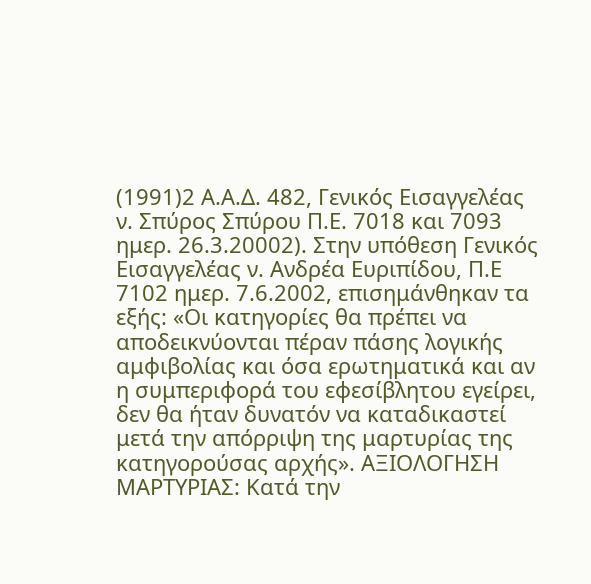(1991)2 Α.Α.Δ. 482, Γενικός Εισαγγελέας ν. Σπύρος Σπύρου Π.Ε. 7018 και 7093 ημερ. 26.3.20002). Στην υπόθεση Γενικός Εισαγγελέας ν. Ανδρέα Ευριπίδου, Π.Ε 7102 ημερ. 7.6.2002, επισημάνθηκαν τα εξής: «Οι κατηγορίες θα πρέπει να αποδεικνύονται πέραν πάσης λογικής αμφιβολίας και όσα ερωτηματικά και αν η συμπεριφορά του εφεσίβλητου εγείρει, δεν θα ήταν δυνατόν να καταδικαστεί μετά την απόρριψη της μαρτυρίας της κατηγορούσας αρχής». ΑΞΙΟΛΟΓΗΣΗ ΜΑΡΤΥΡΙΑΣ: Κατά την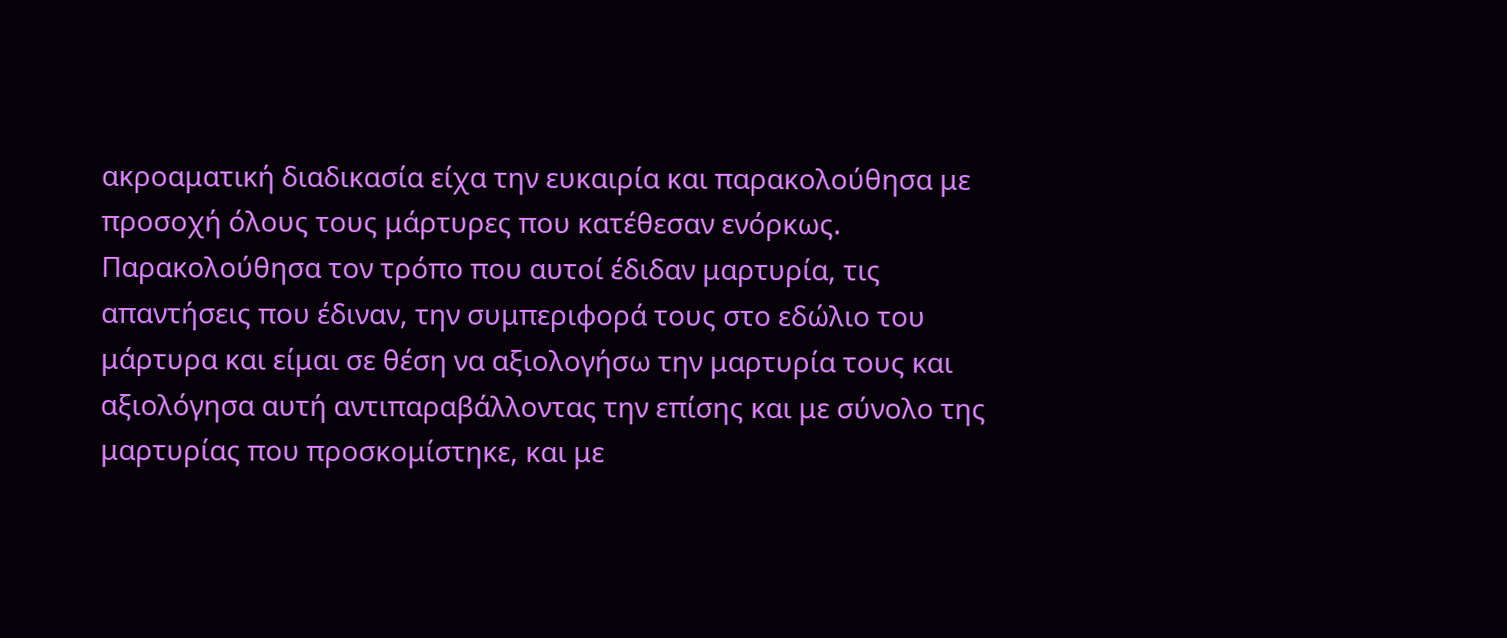ακροαματική διαδικασία είχα την ευκαιρία και παρακολούθησα με προσοχή όλους τους μάρτυρες που κατέθεσαν ενόρκως. Παρακολούθησα τον τρόπο που αυτοί έδιδαν μαρτυρία, τις απαντήσεις που έδιναν, την συμπεριφορά τους στο εδώλιο του μάρτυρα και είμαι σε θέση να αξιολογήσω την μαρτυρία τους και αξιολόγησα αυτή αντιπαραβάλλοντας την επίσης και με σύνολο της μαρτυρίας που προσκομίστηκε, και με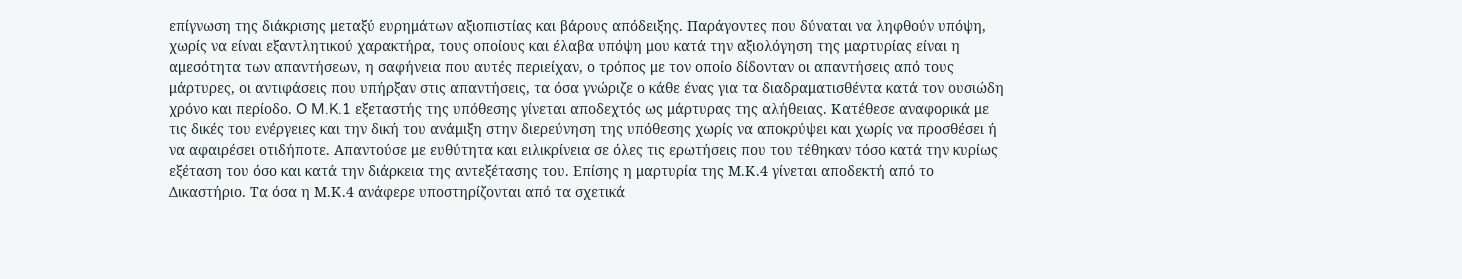επίγνωση της διάκρισης μεταξύ ευρημάτων αξιοπιστίας και βάρους απόδειξης. Παράγοντες που δύναται να ληφθούν υπόψη, χωρίς να είναι εξαντλητικού χαρακτήρα, τους οποίους και έλαβα υπόψη μου κατά την αξιολόγηση της μαρτυρίας είναι η αμεσότητα των απαντήσεων, η σαφήνεια που αυτές περιείχαν, ο τρόπος με τον οποίο δίδονταν οι απαντήσεις από τους μάρτυρες, οι αντιφάσεις που υπήρξαν στις απαντήσεις, τα όσα γνώριζε ο κάθε ένας για τα διαδραματισθέντα κατά τον ουσιώδη χρόνο και περίοδο. O M.K.1 εξεταστής της υπόθεσης γίνεται αποδεχτός ως μάρτυρας της αλήθειας. Κατέθεσε αναφορικά με τις δικές του ενέργειες και την δική του ανάμιξη στην διερεύνηση της υπόθεσης χωρίς να αποκρύψει και χωρίς να προσθέσει ή να αφαιρέσει οτιδήποτε. Απαντούσε με ευθύτητα και ειλικρίνεια σε όλες τις ερωτήσεις που του τέθηκαν τόσο κατά την κυρίως εξέταση του όσο και κατά την διάρκεια της αντεξέτασης του. Επίσης η μαρτυρία της Μ.Κ.4 γίνεται αποδεκτή από το Δικαστήριο. Τα όσα η Μ.Κ.4 ανάφερε υποστηρίζονται από τα σχετικά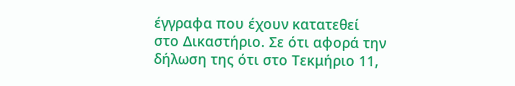έγγραφα που έχουν κατατεθεί στο Δικαστήριο. Σε ότι αφορά την δήλωση της ότι στo Τεκμήριο 11,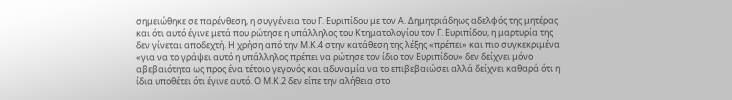σημειώθηκε σε παρένθεση, η συγγένεια του Γ. Ευριπίδου με τον Α. Δημητριάδηως αδελφός της μητέρας και ότι αυτό έγινε μετά που ρώτησε η υπάλληλος του Κτηματολογίου τον Γ. Ευριπίδου, η μαρτυρία της δεν γίνεται αποδεχτή. Η χρήση από την Μ.Κ.4 στην κατάθεση της λέξης «πρέπει» και πιο συγκεκριμένα «για να το γράψει αυτό η υπάλληλος πρέπει να ρώτησε τον ίδιο τον Ευριπίδου» δεν δείχνει μόνο αβεβαιότητα ως προς ένα τέτοιο γεγονός και αδυναμία να το επιβεβαιώσει αλλά δείχνει καθαρά ότι η ίδια υποθέτει ότι έγινε αυτό. Ο Μ.Κ.2 δεν είπε την αλήθεια στο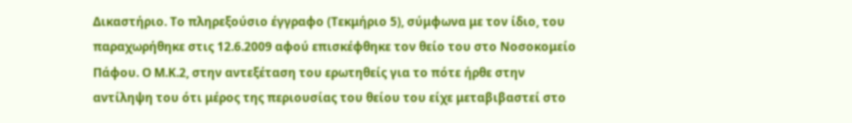Δικαστήριο. Το πληρεξούσιο έγγραφο (Τεκμήριο 5), σύμφωνα με τον ίδιο, του παραχωρήθηκε στις 12.6.2009 αφού επισκέφθηκε τον θείο του στο Νοσοκομείο Πάφου. Ο Μ.Κ.2, στην αντεξέταση του ερωτηθείς για το πότε ήρθε στην αντίληψη του ότι μέρος της περιουσίας του θείου του είχε μεταβιβαστεί στο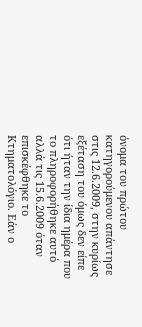όνομα του πρώτου κατηγορούμενου απάντησε στις 12.6.2009, στην κυρίως εξέταση του όμως δεν είπε ότι ήταν την ίδια ημέρα που το πληροφορήθηκε αυτό αλλά τις 15.6.2009 όταν επισκέφθηκε το Κτηματολόγιο. Εάν ο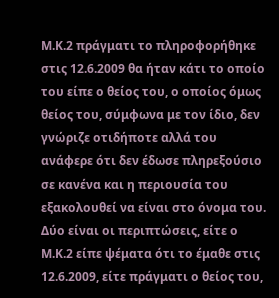Μ.Κ.2 πράγματι το πληροφορήθηκε στις 12.6.2009 θα ήταν κάτι το οποίο του είπε ο θείος του, ο οποίος όμως θείος του, σύμφωνα με τον ίδιο, δεν γνώριζε οτιδήποτε αλλά του ανάφερε ότι δεν έδωσε πληρεξούσιο σε κανένα και η περιουσία του εξακολουθεί να είναι στο όνομα του. Δύο είναι οι περιπτώσεις, είτε ο Μ.Κ.2 είπε ψέματα ότι το έμαθε στις 12.6.2009, είτε πράγματι ο θείος του,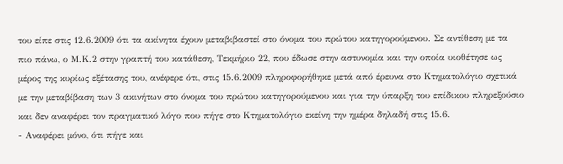του είπε στις 12.6.2009 ότι τα ακίνητα έχουν μεταβιβαστεί στο όνομα του πρώτου κατηγορούμενου. Σε αντίθεση με τα πιο πάνω, ο Μ.Κ.2 στην γραπτή του κατάθεση, Τεκμήριο 22, που έδωσε στην αστυνομία και την οποία υιοθέτησε ως μέρος της κυρίως εξέτασης του, ανέφερε ότι, στις 15.6.2009 πληροφορήθηκε μετά από έρευνα στο Κτηματολόγιο σχετικά με την μεταβίβαση των 3 ακινήτων στο όνομα του πρώτου κατηγορούμενου και για την ύπαρξη του επίδικου πληρεξούσιο και δεν αναφέρει τον πραγματικό λόγο που πήγε στο Κτηματολόγιο εκείνη την ημέρα δηλαδή στις 15.6.
- Αναφέρει μόνο, ότι πήγε και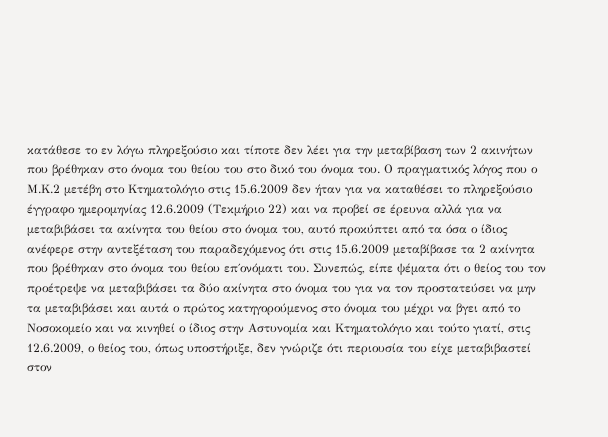κατάθεσε το εν λόγω πληρεξούσιο και τίποτε δεν λέει για την μεταβίβαση των 2 ακινήτων που βρέθηκαν στο όνομα του θείου του στο δικό του όνομα του. Ο πραγματικός λόγος που ο Μ.Κ.2 μετέβη στο Κτηματολόγιο στις 15.6.2009 δεν ήταν για να καταθέσει το πληρεξούσιο έγγραφο ημερομηνίας 12.6.2009 (Τεκμήριο 22) και να προβεί σε έρευνα αλλά για να μεταβιβάσει τα ακίνητα του θείου στο όνομα του, αυτό προκύπτει από τα όσα ο ίδιος ανέφερε στην αντεξέταση του παραδεχόμενος ότι στις 15.6.2009 μεταβίβασε τα 2 ακίνητα που βρέθηκαν στο όνομα του θείου επ΄ονόματι του. Συνεπώς, είπε ψέματα ότι ο θείος του τον προέτρεψε να μεταβιβάσει τα δύο ακίνητα στο όνομα του για να τον προστατεύσει να μην τα μεταβιβάσει και αυτά ο πρώτος κατηγορούμενος στο όνομα του μέχρι να βγει από το Νοσοκομείο και να κινηθεί ο ίδιος στην Αστυνομία και Κτηματολόγιο και τούτο γιατί, στις 12.6.2009, ο θείος του, όπως υποστήριξε, δεν γνώριζε ότι περιουσία του είχε μεταβιβαστεί στον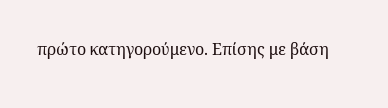πρώτο κατηγορούμενο. Επίσης με βάση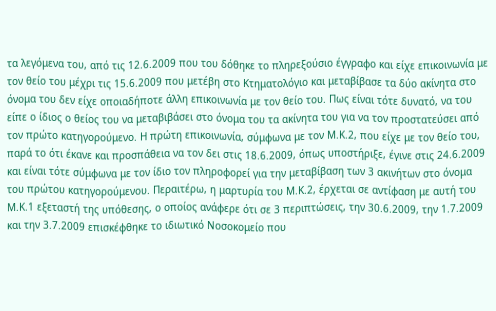τα λεγόμενα του, από τις 12.6.2009 που του δόθηκε το πληρεξούσιο έγγραφο και είχε επικοινωνία με τον θείο του μέχρι τις 15.6.2009 που μετέβη στο Κτηματολόγιο και μεταβίβασε τα δύο ακίνητα στο όνομα του δεν είχε οποιαδήποτε άλλη επικοινωνία με τον θείο του. Πως είναι τότε δυνατό, να του είπε ο ίδιος ο θείος του να μεταβιβάσει στο όνομα του τα ακίνητα του για να τον προστατεύσει από τον πρώτο κατηγορούμενο. Η πρώτη επικοινωνία, σύμφωνα με τον Μ.Κ.2, που είχε με τον θείο του, παρά το ότι έκανε και προσπάθεια να τον δει στις 18.6.2009, όπως υποστήριξε, έγινε στις 24.6.2009 και είναι τότε σύμφωνα με τον ίδιο τον πληροφορεί για την μεταβίβαση των 3 ακινήτων στο όνομα του πρώτου κατηγορούμενου. Περαιτέρω, η μαρτυρία του Μ.Κ.2, έρχεται σε αντίφαση με αυτή του Μ.Κ.1 εξεταστή της υπόθεσης, ο οποίος ανάφερε ότι σε 3 περιπτώσεις, την 30.6.2009, την 1.7.2009 και την 3.7.2009 επισκέφθηκε το ιδιωτικό Νοσοκομείο που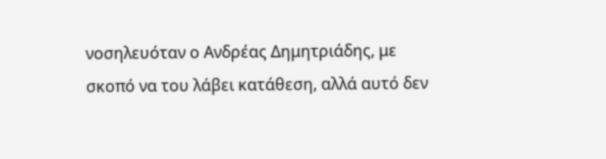νοσηλευόταν ο Ανδρέας Δημητριάδης, με σκοπό να του λάβει κατάθεση, αλλά αυτό δεν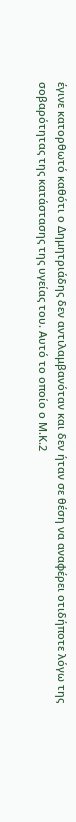έγινε κατορθωτό καθότι ο Δημητριάδης δεν αντιλαμβανόταν και δεν ήταν σε θέση να αναφέρει οτιδήποτε λόγω της σοβαρότητας της κατάστασης της υγείας του. Αυτό το οποίο ο Μ.Κ.2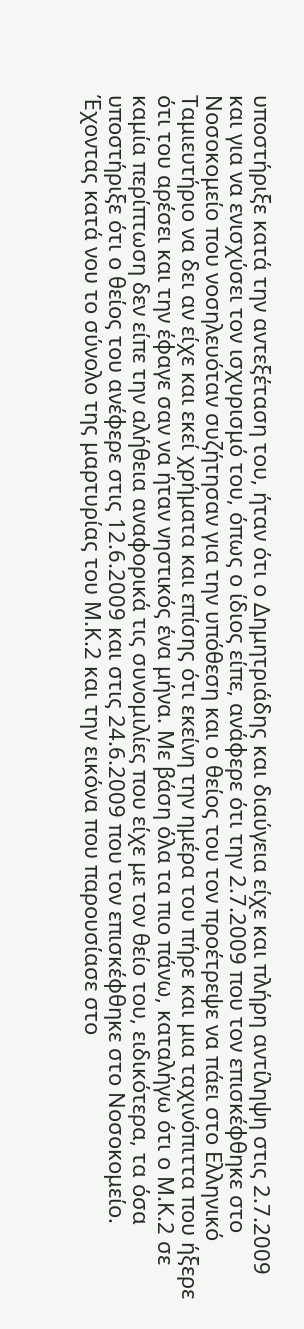υποστήριξε κατά την αντεξέταση του, ήταν ότι ο Δημητριάδης και διαύγεια είχε και πλήρη αντίληψη στις 2.7.2009 και για να ενισχύσει τον ισχυρισμό του, όπως ο ίδιος είπε, ανάφερε ότι την 2.7.2009 που τον επισκέφθηκε στο Νοσοκομείο που νοσηλευόταν συζήτησαν για την υπόθεση και ο θείος του τον προέτρεψε να πάει στο Ελληνικό Ταμιευτήριο να δει αν είχε και εκεί χρήματα και επίσης ότι εκείνη την ημέρα του πήρε και μια ταχινόπιττα που ήξερε ότι του αρέσει και την έφαγε σαν να ήταν νηστικός ένα μήνα. Με βάση όλα τα πιο πάνω, καταλήγω ότι ο Μ.Κ.2 σε καμία περίπτωση δεν είπε την αλήθεια αναφορικά τις συνομιλίες που είχε με τον θείο του, ειδικότερα, τα όσα υποστήριξε ότι ο θείος του ανέφερε στις 12.6.2009 και στις 24.6.2009 που τον επισκέφθηκε στο Νοσοκομείο. Έχοντας κατά νου το σύνολο της μαρτυρίας του Μ.Κ.2 και την εικόνα που παρουσίασε στο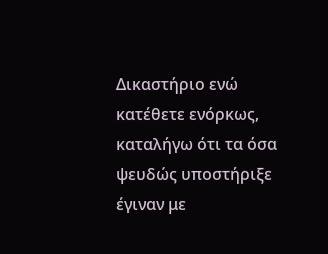Δικαστήριο ενώ κατέθετε ενόρκως, καταλήγω ότι τα όσα ψευδώς υποστήριξε έγιναν με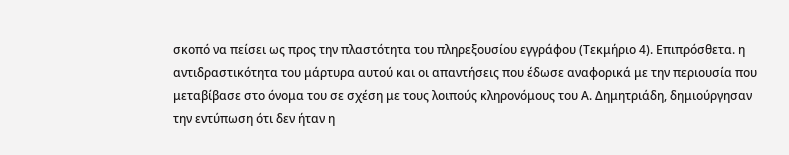σκοπό να πείσει ως προς την πλαστότητα του πληρεξουσίου εγγράφου (Τεκμήριο 4). Επιπρόσθετα. η αντιδραστικότητα του μάρτυρα αυτού και οι απαντήσεις που έδωσε αναφορικά με την περιουσία που μεταβίβασε στο όνομα του σε σχέση με τους λοιπούς κληρονόμους του Α. Δημητριάδη, δημιούργησαν την εντύπωση ότι δεν ήταν η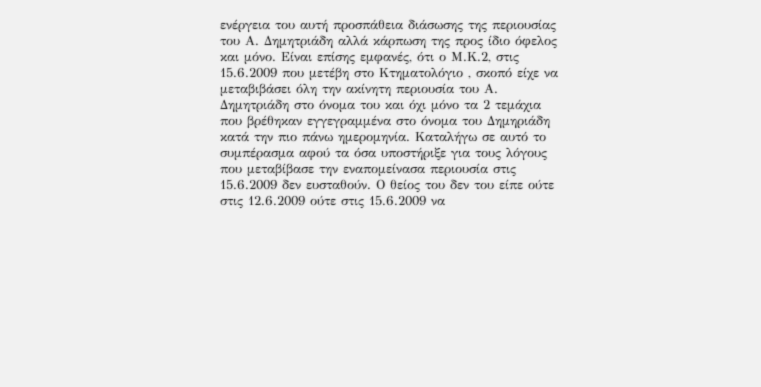ενέργεια του αυτή προσπάθεια διάσωσης της περιουσίας του Α. Δημητριάδη αλλά κάρπωση της προς ίδιο όφελος και μόνο. Είναι επίσης εμφανές, ότι ο Μ.Κ.2, στις 15.6.2009 που μετέβη στο Κτηματολόγιο , σκοπό είχε να μεταβιβάσει όλη την ακίνητη περιουσία του Α. Δημητριάδη στο όνομα του και όχι μόνο τα 2 τεμάχια που βρέθηκαν εγγεγραμμένα στο όνομα του Δημηριάδη κατά την πιο πάνω ημερομηνία. Καταλήγω σε αυτό το συμπέρασμα αφού τα όσα υποστήριξε για τους λόγους που μεταβίβασε την εναπομείνασα περιουσία στις 15.6.2009 δεν ευσταθούν. Ο θείος του δεν του είπε ούτε στις 12.6.2009 ούτε στις 15.6.2009 να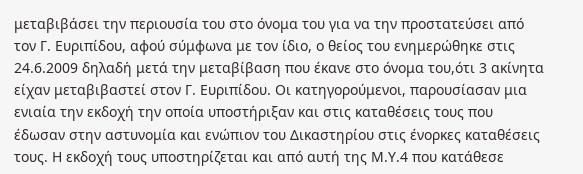μεταβιβάσει την περιουσία του στο όνομα του για να την προστατεύσει από τον Γ. Ευριπίδου, αφού σύμφωνα με τον ίδιο, ο θείος του ενημερώθηκε στις 24.6.2009 δηλαδή μετά την μεταβίβαση που έκανε στο όνομα του,ότι 3 ακίνητα είχαν μεταβιβαστεί στον Γ. Ευριπίδου. Οι κατηγορούμενοι, παρουσίασαν μια ενιαία την εκδοχή την οποία υποστήριξαν και στις καταθέσεις τους που έδωσαν στην αστυνομία και ενώπιον του Δικαστηρίου στις ένορκες καταθέσεις τους. Η εκδοχή τους υποστηρίζεται και από αυτή της Μ.Υ.4 που κατάθεσε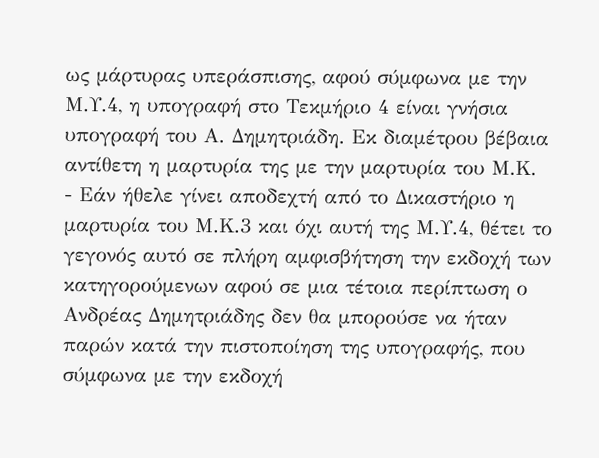ως μάρτυρας υπεράσπισης, αφού σύμφωνα με την Μ.Υ.4, η υπογραφή στο Τεκμήριο 4 είναι γνήσια υπογραφή του Α. Δημητριάδη. Εκ διαμέτρου βέβαια αντίθετη η μαρτυρία της με την μαρτυρία του Μ.Κ.
- Εάν ήθελε γίνει αποδεχτή από το Δικαστήριο η μαρτυρία του Μ.Κ.3 και όχι αυτή της Μ.Υ.4, θέτει το γεγονός αυτό σε πλήρη αμφισβήτηση την εκδοχή των κατηγορούμενων αφού σε μια τέτοια περίπτωση ο Ανδρέας Δημητριάδης δεν θα μπορούσε να ήταν παρών κατά την πιστοποίηση της υπογραφής, που σύμφωνα με την εκδοχή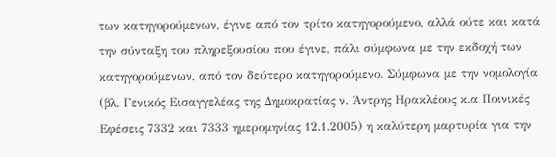των κατηγορούμενων, έγινε από τον τρίτο κατηγορούμενο, αλλά ούτε και κατά την σύνταξη του πληρεξουσίου που έγινε, πάλι σύμφωνα με την εκδοχή των κατηγορούμενων, από τον δεύτερο κατηγορούμενο. Σύμφωνα με την νομολογία (βλ. Γενικός Εισαγγελέας της Δημοκρατίας ν. Άντρης Ηρακλέους κ.α Ποινικές Εφέσεις 7332 και 7333 ημερομηνίας 12.1.2005) η καλύτερη μαρτυρία για την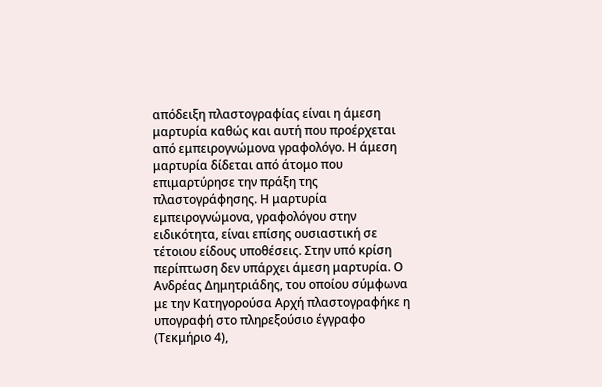απόδειξη πλαστογραφίας είναι η άμεση μαρτυρία καθώς και αυτή που προέρχεται από εμπειρογνώμονα γραφολόγο. Η άμεση μαρτυρία δίδεται από άτομο που επιμαρτύρησε την πράξη της πλαστογράφησης. Η μαρτυρία εμπειρογνώμονα, γραφολόγου στην ειδικότητα, είναι επίσης ουσιαστική σε τέτοιου είδους υποθέσεις. Στην υπό κρίση περίπτωση δεν υπάρχει άμεση μαρτυρία. Ο Ανδρέας Δημητριάδης, του οποίου σύμφωνα με την Κατηγορούσα Αρχή πλαστογραφήκε η υπογραφή στο πληρεξούσιο έγγραφο (Τεκμήριο 4),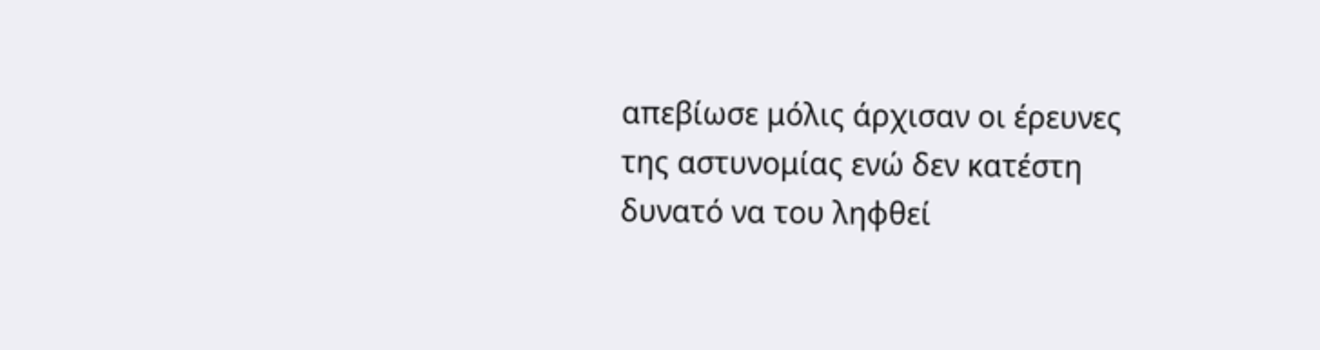απεβίωσε μόλις άρχισαν οι έρευνες της αστυνομίας ενώ δεν κατέστη δυνατό να του ληφθεί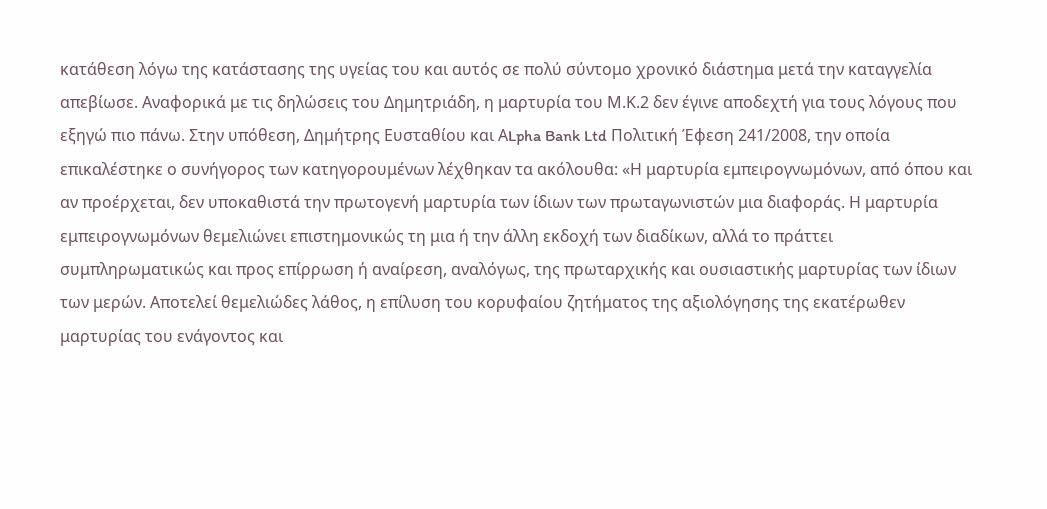κατάθεση λόγω της κατάστασης της υγείας του και αυτός σε πολύ σύντομο χρονικό διάστημα μετά την καταγγελία απεβίωσε. Αναφορικά με τις δηλώσεις του Δημητριάδη, η μαρτυρία του Μ.Κ.2 δεν έγινε αποδεχτή για τους λόγους που εξηγώ πιο πάνω. Στην υπόθεση, Δημήτρης Ευσταθίου και ΑLpha Bank Ltd Πολιτική Έφεση 241/2008, την οποία επικαλέστηκε ο συνήγορος των κατηγορουμένων λέχθηκαν τα ακόλουθα: «Η μαρτυρία εμπειρογνωμόνων, από όπου και αν προέρχεται, δεν υποκαθιστά την πρωτογενή μαρτυρία των ίδιων των πρωταγωνιστών μια διαφοράς. Η μαρτυρία εμπειρογνωμόνων θεμελιώνει επιστημονικώς τη μια ή την άλλη εκδοχή των διαδίκων, αλλά το πράττει συμπληρωματικώς και προς επίρρωση ή αναίρεση, αναλόγως, της πρωταρχικής και ουσιαστικής μαρτυρίας των ίδιων των μερών. Αποτελεί θεμελιώδες λάθος, η επίλυση του κορυφαίου ζητήματος της αξιολόγησης της εκατέρωθεν μαρτυρίας του ενάγοντος και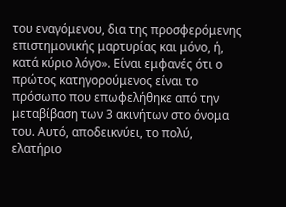του εναγόμενου, δια της προσφερόμενης επιστημονικής μαρτυρίας και μόνο, ή, κατά κύριο λόγο». Είναι εμφανές ότι ο πρώτος κατηγορούμενος είναι το πρόσωπο που επωφελήθηκε από την μεταβίβαση των 3 ακινήτων στο όνομα του. Αυτό, αποδεικνύει, το πολύ, ελατήριο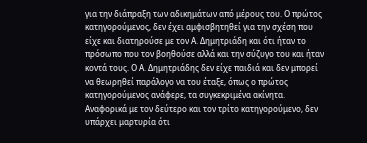για την διάπραξη των αδικημάτων από μέρους του. Ο πρώτος κατηγορούμενος, δεν έχει αμφισβητηθεί για την σχέση που είχε και διατηρούσε με τον Α. Δημητριάδη και ότι ήταν το πρόσωπο που τον βοηθούσε αλλά και την σύζυγο του και ήταν κοντά τους. Ο Α. Δημητριάδης δεν είχε παιδιά και δεν μπορεί να θεωρηθεί παράλογο να του έταξε, όπως ο πρώτος κατηγορούμενος ανάφερε, τα συγκεκριμένα ακίνητα. Αναφορικά με τον δεύτερο και τον τρίτο κατηγορούμενο, δεν υπάρχει μαρτυρία ότι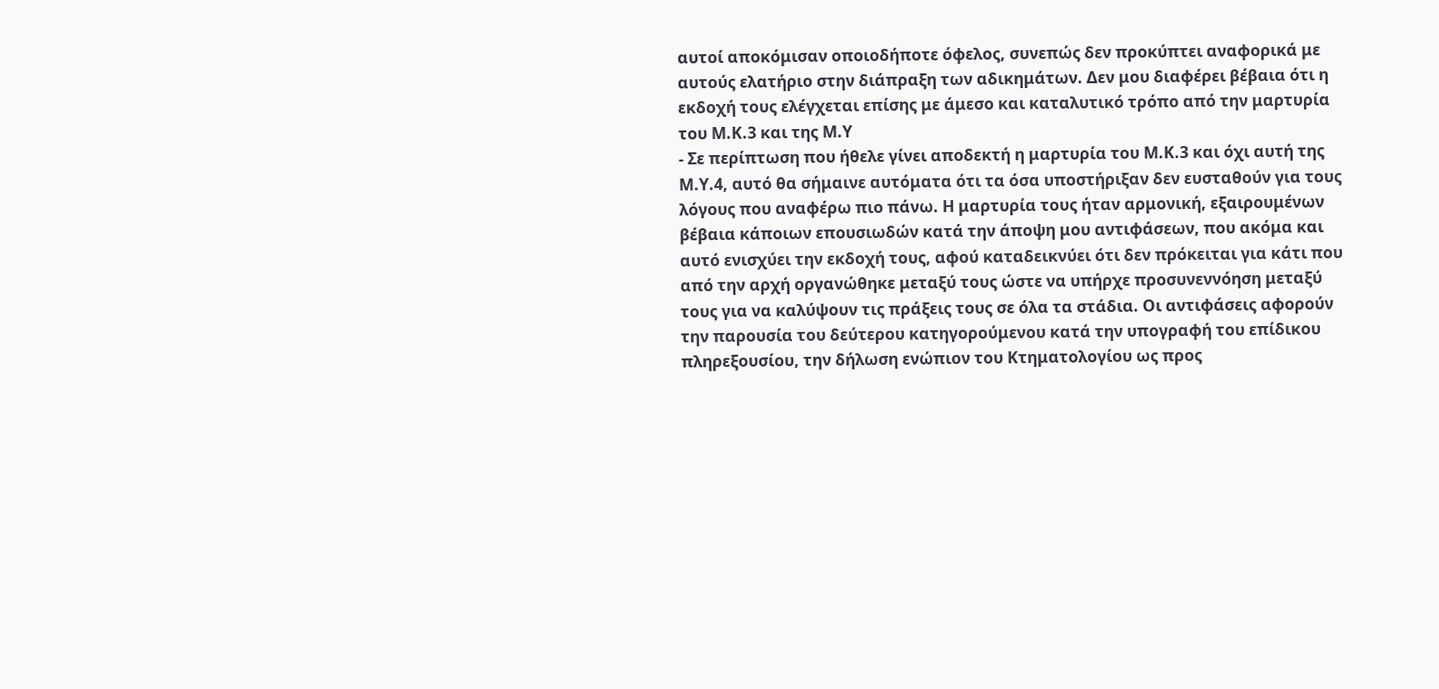αυτοί αποκόμισαν οποιοδήποτε όφελος, συνεπώς δεν προκύπτει αναφορικά με αυτούς ελατήριο στην διάπραξη των αδικημάτων. Δεν μου διαφέρει βέβαια ότι η εκδοχή τους ελέγχεται επίσης με άμεσο και καταλυτικό τρόπο από την μαρτυρία του Μ.Κ.3 και της Μ.Υ
- Σε περίπτωση που ήθελε γίνει αποδεκτή η μαρτυρία του Μ.Κ.3 και όχι αυτή της Μ.Υ.4, αυτό θα σήμαινε αυτόματα ότι τα όσα υποστήριξαν δεν ευσταθούν για τους λόγους που αναφέρω πιο πάνω. Η μαρτυρία τους ήταν αρμονική, εξαιρουμένων βέβαια κάποιων επουσιωδών κατά την άποψη μου αντιφάσεων, που ακόμα και αυτό ενισχύει την εκδοχή τους, αφού καταδεικνύει ότι δεν πρόκειται για κάτι που από την αρχή οργανώθηκε μεταξύ τους ώστε να υπήρχε προσυνεννόηση μεταξύ τους για να καλύψουν τις πράξεις τους σε όλα τα στάδια. Οι αντιφάσεις αφορούν την παρουσία του δεύτερου κατηγορούμενου κατά την υπογραφή του επίδικου πληρεξουσίου, την δήλωση ενώπιον του Κτηματολογίου ως προς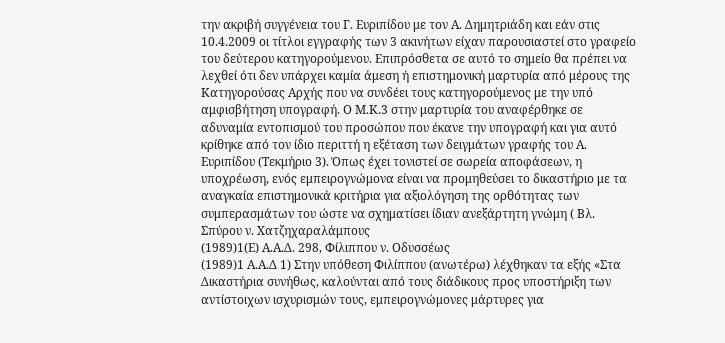την ακριβή συγγένεια του Γ. Ευριπίδου με τον Α. Δημητριάδη και εάν στις 10.4.2009 οι τίτλοι εγγραφής των 3 ακινήτων είχαν παρουσιαστεί στο γραφείο του δεύτερου κατηγορούμενου. Επιπρόσθετα σε αυτό το σημείο θα πρέπει να λεχθεί ότι δεν υπάρχει καμία άμεση ή επιστημονική μαρτυρία από μέρους της Κατηγορούσας Αρχής που να συνδέει τους κατηγορούμενος με την υπό αμφισβήτηση υπογραφή. Ο Μ.Κ.3 στην μαρτυρία του αναφέρθηκε σε αδυναμία εντοπισμού του προσώπου που έκανε την υπογραφή και για αυτό κρίθηκε από τον ίδιο περιττή η εξέταση των δειγμάτων γραφής του Α. Ευριπίδου (Τεκμήριο 3). Όπως έχει τονιστεί σε σωρεία αποφάσεων, η υποχρέωση, ενός εμπειρογνώμονα είναι να προμηθεύσει το δικαστήριο με τα αναγκαία επιστημονικά κριτήρια για αξιολόγηση της ορθότητας των συμπερασμάτων του ώστε να σχηματίσει ίδιαν ανεξάρτητη γνώμη ( Βλ. Σπύρου ν. Χατζηχαραλάμπους
(1989)1(Ε) Α.Α.Δ. 298, Φίλιππου ν. Οδυσσέως
(1989)1 Α.Α.Δ 1) Στην υπόθεση Φιλίππου (ανωτέρω) λέχθηκαν τα εξής «Στα Δικαστήρια συνήθως, καλούνται από τους διάδικους προς υποστήριξη των αντίστοιχων ισχυρισμών τους, εμπειρογνώμονες μάρτυρες για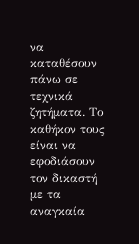να καταθέσουν πάνω σε τεχνικά ζητήματα. Το καθήκον τους είναι να εφοδιάσουν τον δικαστή με τα αναγκαία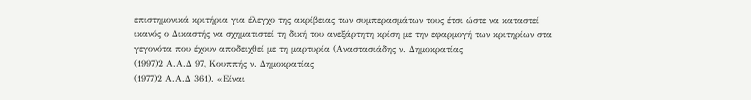επιστημονικά κριτήρια για έλεγχο της ακρίβειας των συμπερασμάτων τους έτσι ώστε να καταστεί ικανός ο Δικαστής να σχηματιστεί τη δική του ανεξάρτητη κρίση με την εφαρμογή των κριτηρίων στα γεγονότα που έχουν αποδειχθεί με τη μαρτυρία (Αναστασιάδης ν. Δημοκρατίας
(1997)2 Α.Α.Δ 97, Κουππής ν. Δημοκρατίας
(1977)2 Α.Α.Δ 361). «Είναι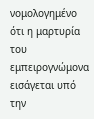νομολογημένο ότι η μαρτυρία του εμπειρογνώμονα εισάγεται υπό την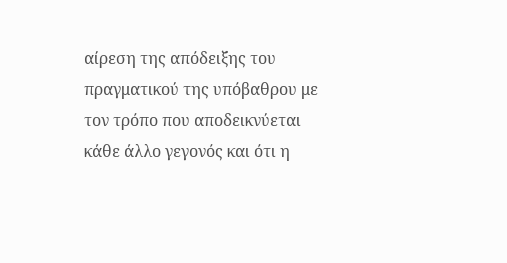αίρεση της απόδειξης του πραγματικού της υπόβαθρου με τον τρόπο που αποδεικνύεται κάθε άλλο γεγονός και ότι η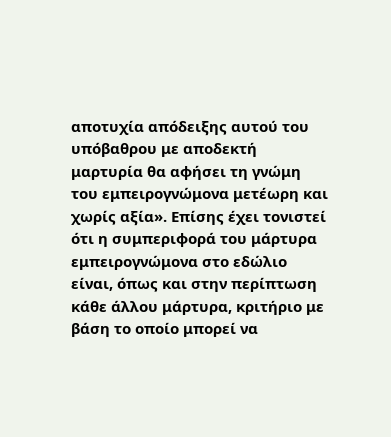αποτυχία απόδειξης αυτού του υπόβαθρου με αποδεκτή μαρτυρία θα αφήσει τη γνώμη του εμπειρογνώμονα μετέωρη και χωρίς αξία». Επίσης έχει τονιστεί ότι η συμπεριφορά του μάρτυρα εμπειρογνώμονα στο εδώλιο είναι, όπως και στην περίπτωση κάθε άλλου μάρτυρα, κριτήριο με βάση το οποίο μπορεί να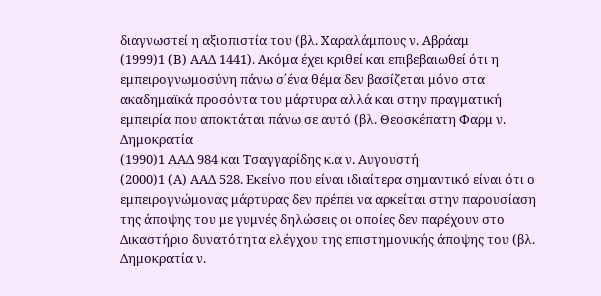διαγνωστεί η αξιοπιστία του (βλ. Χαραλάμπους ν. Αβράαμ
(1999)1 (Β) ΑΑΔ 1441). Ακόμα έχει κριθεί και επιβεβαιωθεί ότι η εμπειρογνωμοσύνη πάνω σ΄ένα θέμα δεν βασίζεται μόνο στα ακαδημαϊκά προσόντα του μάρτυρα αλλά και στην πραγματική εμπειρία που αποκτάται πάνω σε αυτό (βλ. Θεοσκέπατη Φαρμ ν. Δημοκρατία
(1990)1 ΑΑΔ 984 και Τσαγγαρίδης κ.α ν. Αυγουστή
(2000)1 (Α) ΑΑΔ 528. Εκείνο που είναι ιδιαίτερα σημαντικό είναι ότι ο εμπειρογνώμονας μάρτυρας δεν πρέπει να αρκείται στην παρουσίαση της άποψης του με γυμνές δηλώσεις οι οποίες δεν παρέχουν στο Δικαστήριο δυνατότητα ελέγχου της επιστημονικής άποψης του (βλ. Δημοκρατία ν.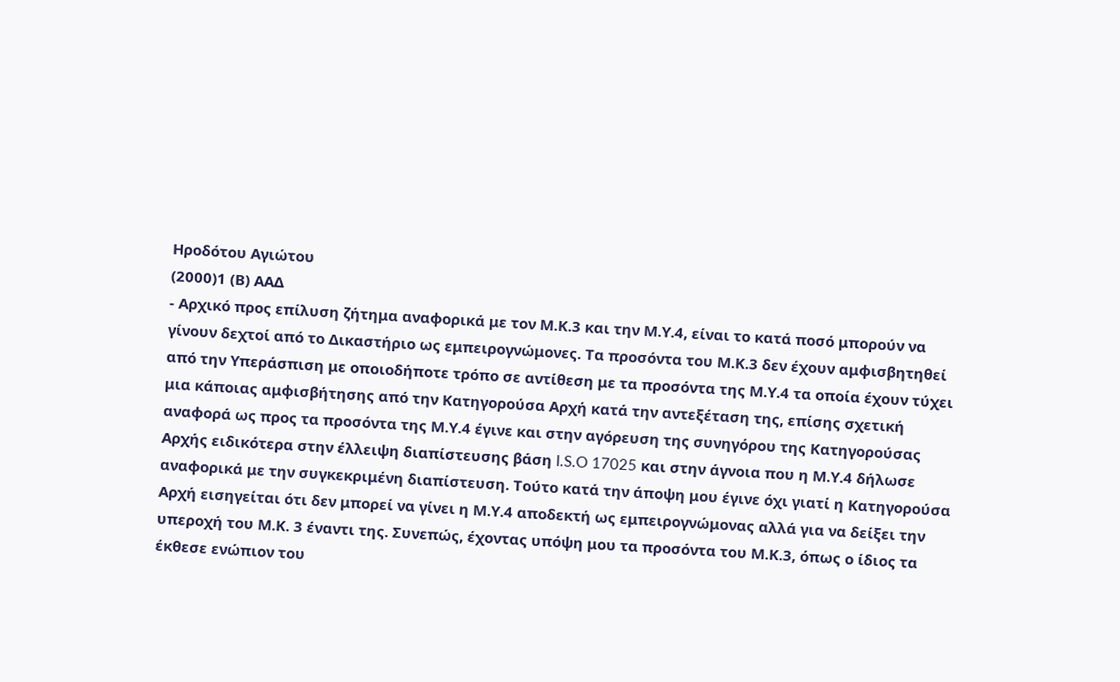Ηροδότου Αγιώτου
(2000)1 (Β) ΑΑΔ
- Αρχικό προς επίλυση ζήτημα αναφορικά με τον Μ.Κ.3 και την Μ.Υ.4, είναι το κατά ποσό μπορούν να γίνουν δεχτοί από το Δικαστήριο ως εμπειρογνώμονες. Τα προσόντα του Μ.Κ.3 δεν έχουν αμφισβητηθεί από την Υπεράσπιση με οποιοδήποτε τρόπο σε αντίθεση με τα προσόντα της Μ.Υ.4 τα οποία έχουν τύχει μια κάποιας αμφισβήτησης από την Κατηγορούσα Αρχή κατά την αντεξέταση της, επίσης σχετική αναφορά ως προς τα προσόντα της Μ.Υ.4 έγινε και στην αγόρευση της συνηγόρου της Κατηγορούσας Αρχής ειδικότερα στην έλλειψη διαπίστευσης βάση I.S.O 17025 και στην άγνοια που η Μ.Υ.4 δήλωσε αναφορικά με την συγκεκριμένη διαπίστευση. Τούτο κατά την άποψη μου έγινε όχι γιατί η Κατηγορούσα Αρχή εισηγείται ότι δεν μπορεί να γίνει η Μ.Υ.4 αποδεκτή ως εμπειρογνώμονας αλλά για να δείξει την υπεροχή του Μ.Κ. 3 έναντι της. Συνεπώς, έχοντας υπόψη μου τα προσόντα του Μ.Κ.3, όπως ο ίδιος τα έκθεσε ενώπιον του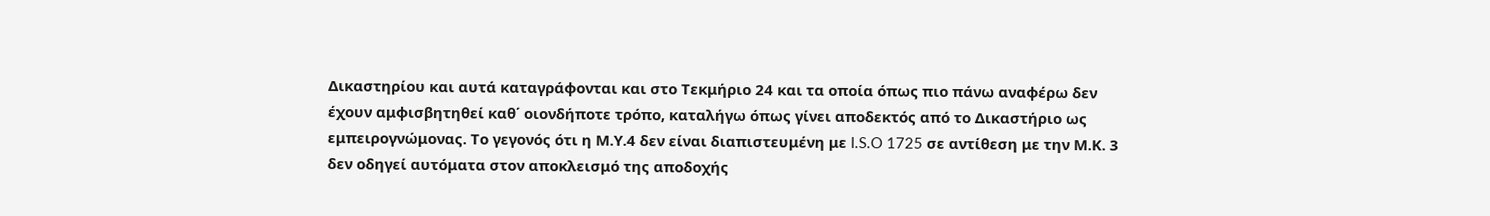Δικαστηρίου και αυτά καταγράφονται και στο Τεκμήριο 24 και τα οποία όπως πιο πάνω αναφέρω δεν έχουν αμφισβητηθεί καθ΄ οιονδήποτε τρόπο, καταλήγω όπως γίνει αποδεκτός από το Δικαστήριο ως εμπειρογνώμονας. Το γεγονός ότι η Μ.Υ.4 δεν είναι διαπιστευμένη με I.S.O 1725 σε αντίθεση με την Μ.Κ. 3 δεν οδηγεί αυτόματα στον αποκλεισμό της αποδοχής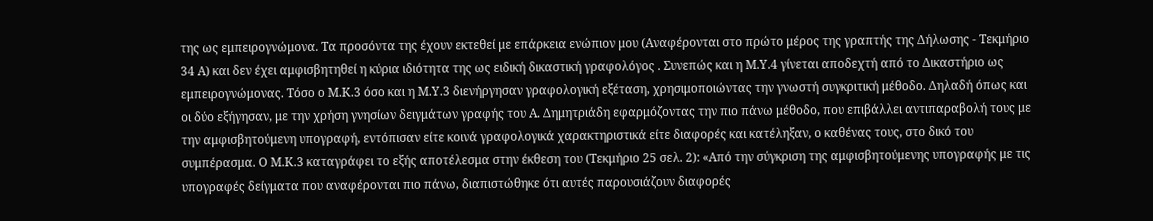της ως εμπειρογνώμονα. Τα προσόντα της έχουν εκτεθεί με επάρκεια ενώπιον μου (Αναφέρονται στο πρώτο μέρος της γραπτής της Δήλωσης - Τεκμήριο 34 Α) και δεν έχει αμφισβητηθεί η κύρια ιδιότητα της ως ειδική δικαστική γραφολόγος . Συνεπώς και η Μ.Υ.4 γίνεται αποδεχτή από το Δικαστήριο ως εμπειρογνώμονας. Τόσο ο Μ.Κ.3 όσο και η Μ.Υ.3 διενήργησαν γραφολογική εξέταση, χρησιμοποιώντας την γνωστή συγκριτική μέθοδο. Δηλαδή όπως και οι δύο εξήγησαν, με την χρήση γνησίων δειγμάτων γραφής του Α. Δημητριάδη εφαρμόζοντας την πιο πάνω μέθοδο, που επιβάλλει αντιπαραβολή τους με την αμφισβητούμενη υπογραφή, εντόπισαν είτε κοινά γραφολογικά χαρακτηριστικά είτε διαφορές και κατέληξαν, ο καθένας τους, στο δικό του συμπέρασμα. Ο Μ.Κ.3 καταγράφει το εξής αποτέλεσμα στην έκθεση του (Τεκμήριο 25 σελ. 2): «Από την σύγκριση της αμφισβητούμενης υπογραφής με τις υπογραφές δείγματα που αναφέρονται πιο πάνω, διαπιστώθηκε ότι αυτές παρουσιάζουν διαφορές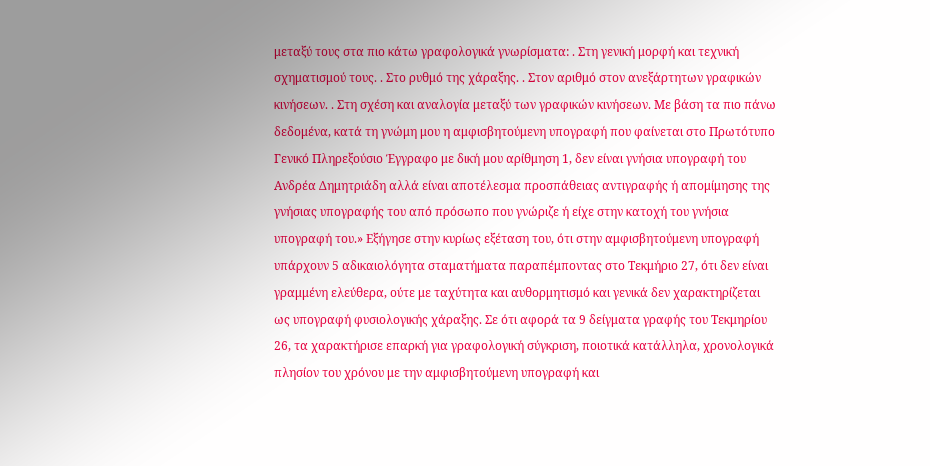μεταξύ τους στα πιο κάτω γραφολογικά γνωρίσματα: . Στη γενική μορφή και τεχνική σχηματισμού τους. . Στο ρυθμό της χάραξης. . Στον αριθμό στον ανεξάρτητων γραφικών κινήσεων. . Στη σχέση και αναλογία μεταξύ των γραφικών κινήσεων. Με βάση τα πιο πάνω δεδομένα, κατά τη γνώμη μου η αμφισβητούμενη υπογραφή που φαίνεται στο Πρωτότυπο Γενικό Πληρεξούσιο Έγγραφο με δική μου αρίθμηση 1, δεν είναι γνήσια υπογραφή του Ανδρέα Δημητριάδη αλλά είναι αποτέλεσμα προσπάθειας αντιγραφής ή απομίμησης της γνήσιας υπογραφής του από πρόσωπο που γνώριζε ή είχε στην κατοχή του γνήσια υπογραφή του.» Εξήγησε στην κυρίως εξέταση του, ότι στην αμφισβητούμενη υπογραφή υπάρχουν 5 αδικαιολόγητα σταματήματα παραπέμποντας στο Τεκμήριο 27, ότι δεν είναι γραμμένη ελεύθερα, ούτε με ταχύτητα και αυθορμητισμό και γενικά δεν χαρακτηρίζεται ως υπογραφή φυσιολογικής χάραξης. Σε ότι αφορά τα 9 δείγματα γραφής του Τεκμηρίου 26, τα χαρακτήρισε επαρκή για γραφολογική σύγκριση, ποιοτικά κατάλληλα, χρονολογικά πλησίον του χρόνου με την αμφισβητούμενη υπογραφή και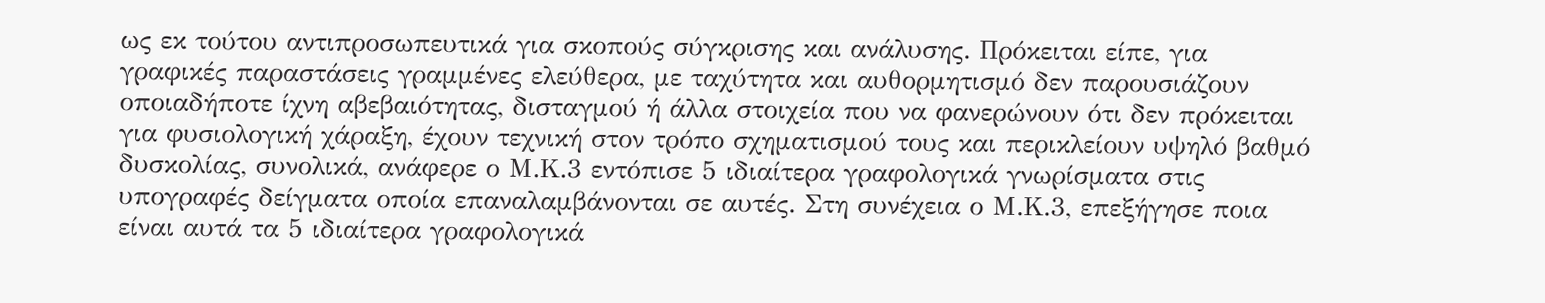ως εκ τούτου αντιπροσωπευτικά για σκοπούς σύγκρισης και ανάλυσης. Πρόκειται είπε, για γραφικές παραστάσεις γραμμένες ελεύθερα, με ταχύτητα και αυθορμητισμό δεν παρουσιάζουν οποιαδήποτε ίχνη αβεβαιότητας, δισταγμού ή άλλα στοιχεία που να φανερώνουν ότι δεν πρόκειται για φυσιολογική χάραξη, έχουν τεχνική στον τρόπο σχηματισμού τους και περικλείουν υψηλό βαθμό δυσκολίας, συνολικά, ανάφερε ο Μ.Κ.3 εντόπισε 5 ιδιαίτερα γραφολογικά γνωρίσματα στις υπογραφές δείγματα οποία επαναλαμβάνονται σε αυτές. Στη συνέχεια ο Μ.Κ.3, επεξήγησε ποια είναι αυτά τα 5 ιδιαίτερα γραφολογικά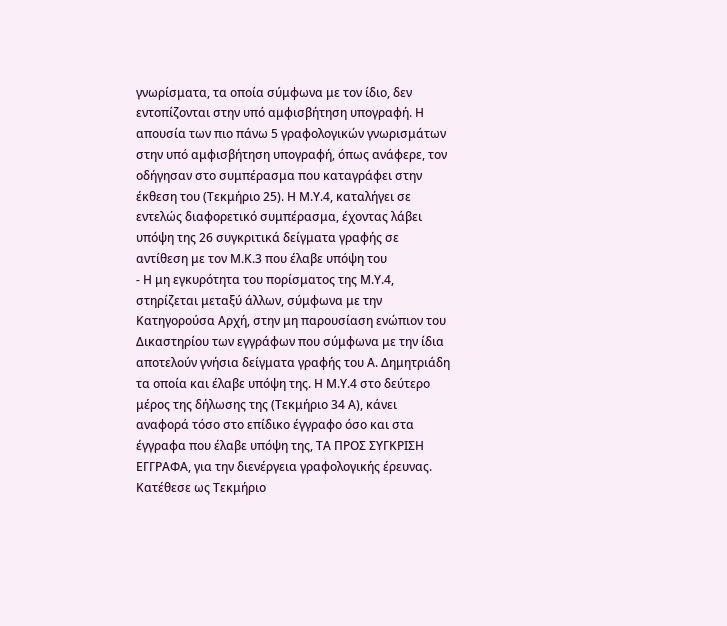γνωρίσματα, τα οποία σύμφωνα με τον ίδιο, δεν εντοπίζονται στην υπό αμφισβήτηση υπογραφή. Η απουσία των πιο πάνω 5 γραφολογικών γνωρισμάτων στην υπό αμφισβήτηση υπογραφή, όπως ανάφερε, τον οδήγησαν στο συμπέρασμα που καταγράφει στην έκθεση του (Τεκμήριο 25). Η Μ.Υ.4, καταλήγει σε εντελώς διαφορετικό συμπέρασμα, έχοντας λάβει υπόψη της 26 συγκριτικά δείγματα γραφής σε αντίθεση με τον Μ.Κ.3 που έλαβε υπόψη του
- Η μη εγκυρότητα του πορίσματος της Μ.Υ.4, στηρίζεται μεταξύ άλλων, σύμφωνα με την Κατηγορούσα Αρχή, στην μη παρουσίαση ενώπιον του Δικαστηρίου των εγγράφων που σύμφωνα με την ίδια αποτελούν γνήσια δείγματα γραφής του Α. Δημητριάδη τα οποία και έλαβε υπόψη της. Η Μ.Υ.4 στο δεύτερο μέρος της δήλωσης της (Τεκμήριο 34 Α), κάνει αναφορά τόσο στο επίδικο έγγραφο όσο και στα έγγραφα που έλαβε υπόψη της, ΤΑ ΠΡΟΣ ΣΥΓΚΡΙΣΗ ΕΓΓΡΑΦΑ, για την διενέργεια γραφολογικής έρευνας. Κατέθεσε ως Τεκμήριο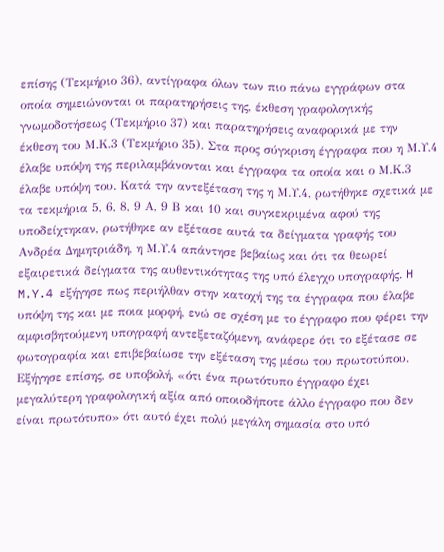επίσης (Τεκμήριο 36), αντίγραφα όλων των πιο πάνω εγγράφων στα οποία σημειώνονται οι παρατηρήσεις της, έκθεση γραφολογικής γνωμοδοτήσεως (Τεκμήριο 37) και παρατηρήσεις αναφορικά με την έκθεση του Μ.Κ.3 (Τεκμήριο 35). Στα προς σύγκριση έγγραφα που η Μ.Υ.4 έλαβε υπόψη της περιλαμβάνονται και έγγραφα τα οποία και ο Μ.Κ.3 έλαβε υπόψη του. Κατά την αντεξέταση της η Μ.Υ.4, ρωτήθηκε σχετικά με τα τεκμήρια 5, 6, 8, 9 Α, 9 Β και 10 και συγκεκριμένα αφού της υποδείχτηκαν, ρωτήθηκε αν εξέτασε αυτά τα δείγματα γραφής του Ανδρέα Δημητριάδη, η Μ.Υ.4 απάντησε βεβαίως και ότι τα θεωρεί εξαιρετικά δείγματα της αυθεντικότητας της υπό έλεγχο υπογραφής. H M.Y.4 εξήγησε πως περιήλθαν στην κατοχή της τα έγγραφα που έλαβε υπόψη της και με ποια μορφή, ενώ σε σχέση με το έγγραφο που φέρει την αμφισβητούμενη υπογραφή αντεξεταζόμενη, ανάφερε ότι το εξέτασε σε φωτογραφία και επιβεβαίωσε την εξέταση της μέσω του πρωτοτύπου. Εξήγησε επίσης, σε υποβολή, «ότι ένα πρωτότυπο έγγραφο έχει μεγαλύτερη γραφολογική αξία από οποιοδήποτε άλλο έγγραφο που δεν είναι πρωτότυπο» ότι αυτό έχει πολύ μεγάλη σημασία στο υπό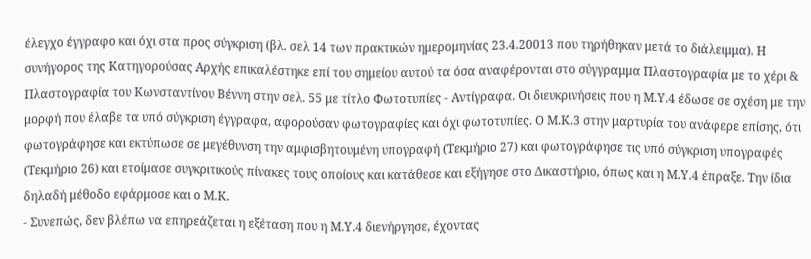έλεγχο έγγραφο και όχι στα προς σύγκριση (βλ. σελ 14 των πρακτικών ημερομηνίας 23.4.20013 που τηρήθηκαν μετά το διάλειμμα). Η συνήγορος της Κατηγορούσας Αρχής επικαλέστηκε επί του σημείου αυτού τα όσα αναφέρονται στο σύγγραμμα Πλαστογραφία με το χέρι & Πλαστογραφία του Κωνσταντίνου Βέννη στην σελ. 55 με τίτλο Φωτοτυπίες - Αντίγραφα. Οι διευκρινήσεις που η Μ.Υ.4 έδωσε σε σχέση με την μορφή που έλαβε τα υπό σύγκριση έγγραφα, αφορούσαν φωτογραφίες και όχι φωτοτυπίες. Ο Μ.Κ.3 στην μαρτυρία του ανάφερε επίσης, ότι φωτογράφησε και εκτύπωσε σε μεγέθυνση την αμφισβητουμένη υπογραφή (Τεκμήριο 27) και φωτογράφησε τις υπό σύγκριση υπογραφές (Τεκμήριο 26) και ετοίμασε συγκριτικούς πίνακες τους οποίους και κατάθεσε και εξήγησε στο Δικαστήριο, όπως και η Μ.Υ.4 έπραξε. Την ίδια δηλαδή μέθοδο εφάρμοσε και ο Μ.Κ.
- Συνεπώς, δεν βλέπω να επηρεάζεται η εξέταση που η Μ.Υ.4 διενήργησε, έχοντας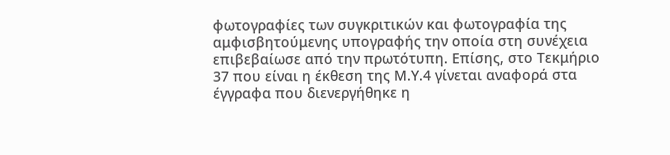φωτογραφίες των συγκριτικών και φωτογραφία της αμφισβητούμενης υπογραφής την οποία στη συνέχεια επιβεβαίωσε από την πρωτότυπη. Επίσης, στο Τεκμήριο 37 που είναι η έκθεση της Μ.Υ.4 γίνεται αναφορά στα έγγραφα που διενεργήθηκε η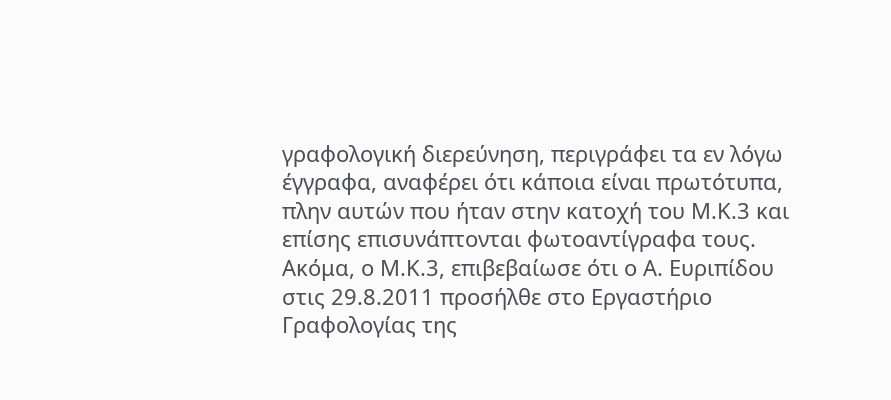γραφολογική διερεύνηση, περιγράφει τα εν λόγω έγγραφα, αναφέρει ότι κάποια είναι πρωτότυπα, πλην αυτών που ήταν στην κατοχή του Μ.Κ.3 και επίσης επισυνάπτονται φωτοαντίγραφα τους. Ακόμα, ο Μ.Κ.3, επιβεβαίωσε ότι ο Α. Ευριπίδου στις 29.8.2011 προσήλθε στο Εργαστήριο Γραφολογίας της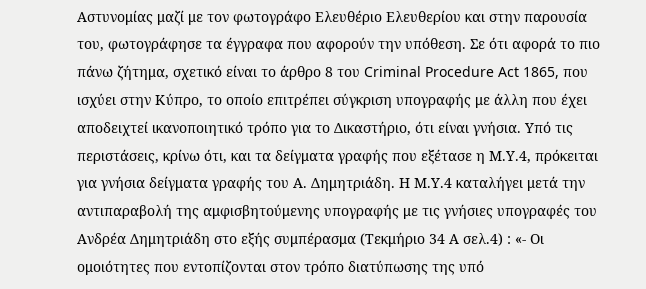Αστυνομίας μαζί με τον φωτογράφο Ελευθέριο Ελευθερίου και στην παρουσία του, φωτογράφησε τα έγγραφα που αφορούν την υπόθεση. Σε ότι αφορά το πιο πάνω ζήτημα, σχετικό είναι το άρθρο 8 του Criminal Procedure Act 1865, που ισχύει στην Κύπρο, το οποίο επιτρέπει σύγκριση υπογραφής με άλλη που έχει αποδειχτεί ικανοποιητικό τρόπο για το Δικαστήριο, ότι είναι γνήσια. Υπό τις περιστάσεις, κρίνω ότι, και τα δείγματα γραφής που εξέτασε η Μ.Υ.4, πρόκειται για γνήσια δείγματα γραφής του Α. Δημητριάδη. Η Μ.Υ.4 καταλήγει μετά την αντιπαραβολή της αμφισβητούμενης υπογραφής με τις γνήσιες υπογραφές του Ανδρέα Δημητριάδη στο εξής συμπέρασμα (Τεκμήριο 34 Α σελ.4) : «- Οι ομοιότητες που εντοπίζονται στον τρόπο διατύπωσης της υπό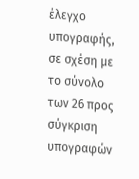έλεγχο υπογραφής, σε σχέση με το σύνολο των 26 προς σύγκριση υπογραφών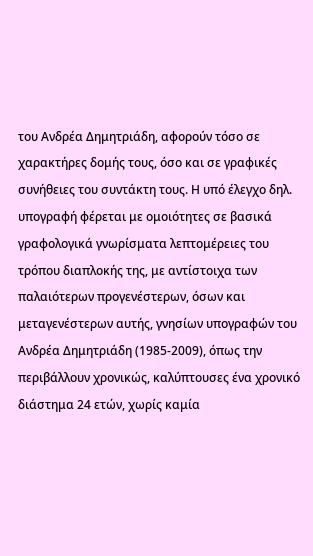του Ανδρέα Δημητριάδη, αφορούν τόσο σε χαρακτήρες δομής τους, όσο και σε γραφικές συνήθειες του συντάκτη τους. Η υπό έλεγχο δηλ. υπογραφή φέρεται με ομοιότητες σε βασικά γραφολογικά γνωρίσματα λεπτομέρειες του τρόπου διαπλοκής της, με αντίστοιχα των παλαιότερων προγενέστερων, όσων και μεταγενέστερων αυτής, γνησίων υπογραφών του Ανδρέα Δημητριάδη (1985-2009), όπως την περιβάλλουν χρονικώς, καλύπτουσες ένα χρονικό διάστημα 24 ετών, χωρίς καμία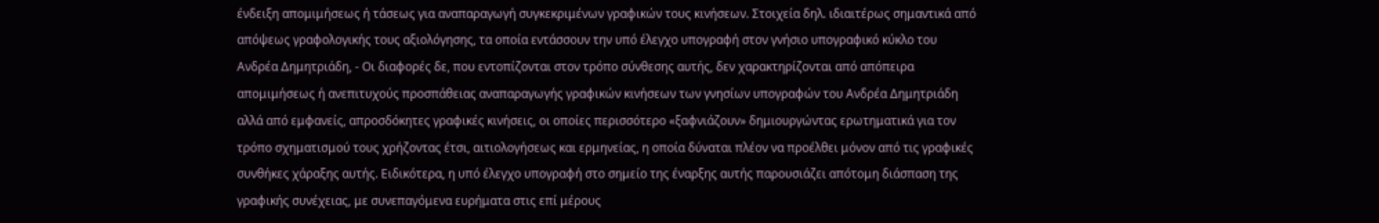ένδειξη απομιμήσεως ή τάσεως για αναπαραγωγή συγκεκριμένων γραφικών τους κινήσεων. Στοιχεία δηλ. ιδιαιτέρως σημαντικά από απόψεως γραφολογικής τους αξιολόγησης, τα οποία εντάσσουν την υπό έλεγχο υπογραφή στον γνήσιο υπογραφικό κύκλο του Ανδρέα Δημητριάδη, - Οι διαφορές δε, που εντοπίζονται στον τρόπο σύνθεσης αυτής, δεν χαρακτηρίζονται από απόπειρα απομιμήσεως ή ανεπιτυχούς προσπάθειας αναπαραγωγής γραφικών κινήσεων των γνησίων υπογραφών του Ανδρέα Δημητριάδη αλλά από εμφανείς, απροσδόκητες γραφικές κινήσεις, οι οποίες περισσότερο «ξαφνιάζουν» δημιουργώντας ερωτηματικά για τον τρόπο σχηματισμού τους χρήζοντας έτσι, αιτιολογήσεως και ερμηνείας, η οποία δύναται πλέον να προέλθει μόνον από τις γραφικές συνθήκες χάραξης αυτής. Ειδικότερα, η υπό έλεγχο υπογραφή στο σημείο της έναρξης αυτής παρουσιάζει απότομη διάσπαση της γραφικής συνέχειας, με συνεπαγόμενα ευρήματα στις επί μέρους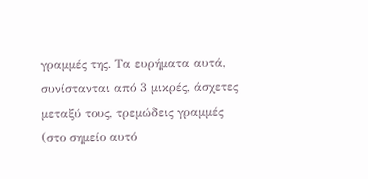γραμμές της. Τα ευρήματα αυτά, συνίστανται από 3 μικρές, άσχετες μεταξύ τους, τρεμώδεις γραμμές (στο σημείο αυτό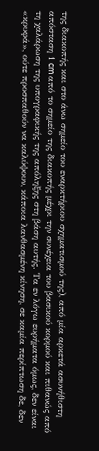της διακοπής και στο άνω σημείο του εναρκτήριου σχηματισμού της), από μία αρκετά ασυνήθιστη απόσταση 1 cm από το σημείο της διακοπής μέχρι την συνέχεια του βασικού κορμού και πιθανώς από τη χαλάρωση της υπογραφικής της απόληξης στη βάση αυτής. Τα εν λόγω ευρήματα όμως, δεν είναι «κρυφά», ούτε προσπαθούν να καλύψουν, κάποια λανθασμένη κίνηση, σε καμία περίπτωση δε, δεν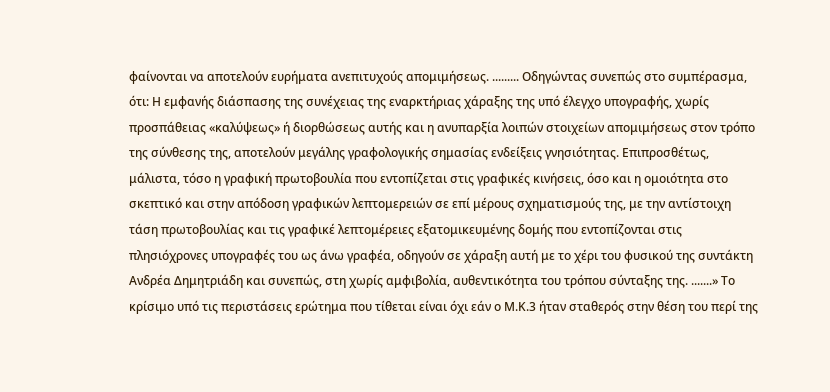φαίνονται να αποτελούν ευρήματα ανεπιτυχούς απομιμήσεως. ......... Οδηγώντας συνεπώς στο συμπέρασμα, ότι: Η εμφανής διάσπασης της συνέχειας της εναρκτήριας χάραξης της υπό έλεγχο υπογραφής, χωρίς προσπάθειας «καλύψεως» ή διορθώσεως αυτής και η ανυπαρξία λοιπών στοιχείων απομιμήσεως στον τρόπο της σύνθεσης της, αποτελούν μεγάλης γραφολογικής σημασίας ενδείξεις γνησιότητας. Επιπροσθέτως, μάλιστα, τόσο η γραφική πρωτοβουλία που εντοπίζεται στις γραφικές κινήσεις, όσο και η ομοιότητα στο σκεπτικό και στην απόδοση γραφικών λεπτομερειών σε επί μέρους σχηματισμούς της, με την αντίστοιχη τάση πρωτοβουλίας και τις γραφικέ λεπτομέρειες εξατομικευμένης δομής που εντοπίζονται στις πλησιόχρονες υπογραφές του ως άνω γραφέα, οδηγούν σε χάραξη αυτή με το χέρι του φυσικού της συντάκτη Ανδρέα Δημητριάδη και συνεπώς, στη χωρίς αμφιβολία, αυθεντικότητα του τρόπου σύνταξης της. .......» Το κρίσιμο υπό τις περιστάσεις ερώτημα που τίθεται είναι όχι εάν ο Μ.Κ.3 ήταν σταθερός στην θέση του περί της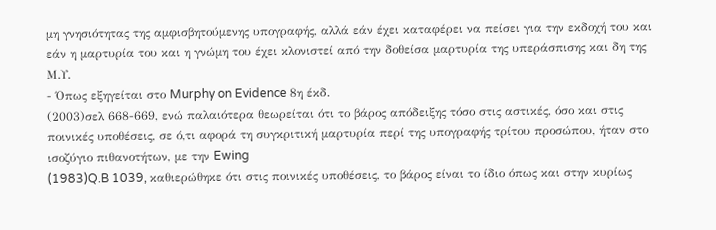μη γνησιότητας της αμφισβητούμενης υπογραφής, αλλά εάν έχει καταφέρει να πείσει για την εκδοχή του και εάν η μαρτυρία του και η γνώμη του έχει κλονιστεί από την δοθείσα μαρτυρία της υπεράσπισης και δη της Μ.Υ.
- Όπως εξηγείται στο Murphy on Evidence 8η έκδ.
(2003)σελ 668-669, ενώ παλαιότερα θεωρείται ότι το βάρος απόδειξης τόσο στις αστικές, όσο και στις ποινικές υποθέσεις, σε ό,τι αφορά τη συγκριτική μαρτυρία περί της υπογραφής τρίτου προσώπου, ήταν στο ισοζύγιο πιθανοτήτων, με την Ewing
(1983)Q.B 1039, καθιερώθηκε ότι στις ποινικές υποθέσεις, το βάρος είναι το ίδιο όπως και στην κυρίως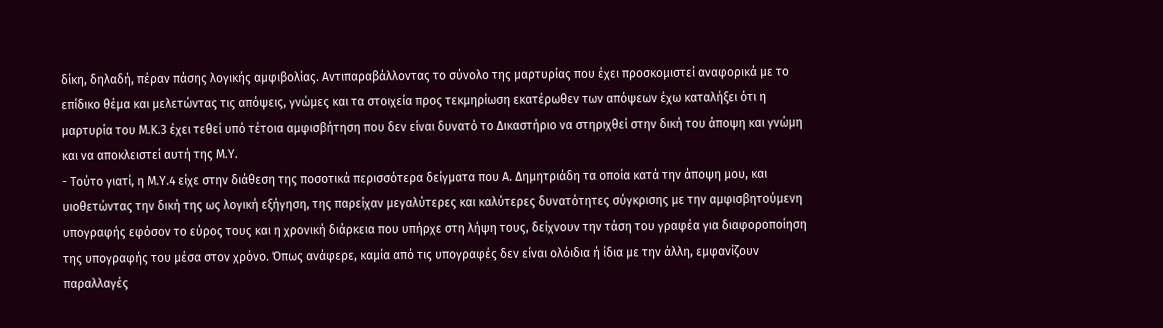δίκη, δηλαδή, πέραν πάσης λογικής αμφιβολίας. Αντιπαραβάλλοντας το σύνολο της μαρτυρίας που έχει προσκομιστεί αναφορικά με το επίδικο θέμα και μελετώντας τις απόψεις, γνώμες και τα στοιχεία προς τεκμηρίωση εκατέρωθεν των απόψεων έχω καταλήξει ότι η μαρτυρία του Μ.Κ.3 έχει τεθεί υπό τέτοια αμφισβήτηση που δεν είναι δυνατό το Δικαστήριο να στηριχθεί στην δική του άποψη και γνώμη και να αποκλειστεί αυτή της Μ.Υ.
- Τούτο γιατί, η Μ.Υ.4 είχε στην διάθεση της ποσοτικά περισσότερα δείγματα που Α. Δημητριάδη τα οποία κατά την άποψη μου, και υιοθετώντας την δική της ως λογική εξήγηση, της παρείχαν μεγαλύτερες και καλύτερες δυνατότητες σύγκρισης με την αμφισβητούμενη υπογραφής εφόσον το εύρος τους και η χρονική διάρκεια που υπήρχε στη λήψη τους, δείχνουν την τάση του γραφέα για διαφοροποίηση της υπογραφής του μέσα στον χρόνο. Όπως ανάφερε, καμία από τις υπογραφές δεν είναι ολόιδια ή ίδια με την άλλη, εμφανίζουν παραλλαγές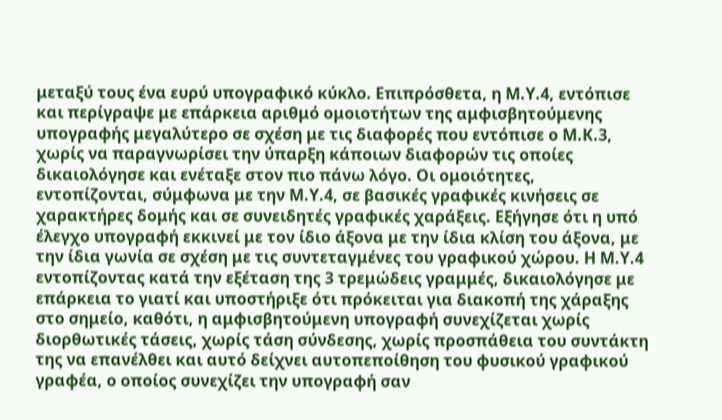μεταξύ τους ένα ευρύ υπογραφικό κύκλο. Επιπρόσθετα, η Μ.Υ.4, εντόπισε και περίγραψε με επάρκεια αριθμό ομοιοτήτων της αμφισβητούμενης υπογραφής μεγαλύτερο σε σχέση με τις διαφορές που εντόπισε ο Μ.Κ.3, χωρίς να παραγνωρίσει την ύπαρξη κάποιων διαφορών τις οποίες δικαιολόγησε και ενέταξε στον πιο πάνω λόγο. Οι ομοιότητες, εντοπίζονται, σύμφωνα με την Μ.Υ.4, σε βασικές γραφικές κινήσεις σε χαρακτήρες δομής και σε συνειδητές γραφικές χαράξεις. Εξήγησε ότι η υπό έλεγχο υπογραφή εκκινεί με τον ίδιο άξονα με την ίδια κλίση του άξονα, με την ίδια γωνία σε σχέση με τις συντεταγμένες του γραφικού χώρου. Η Μ.Υ.4 εντοπίζοντας κατά την εξέταση της 3 τρεμώδεις γραμμές, δικαιολόγησε με επάρκεια το γιατί και υποστήριξε ότι πρόκειται για διακοπή της χάραξης στο σημείο, καθότι, η αμφισβητούμενη υπογραφή συνεχίζεται χωρίς διορθωτικές τάσεις, χωρίς τάση σύνδεσης, χωρίς προσπάθεια του συντάκτη της να επανέλθει και αυτό δείχνει αυτοπεποίθηση του φυσικού γραφικού γραφέα, ο οποίος συνεχίζει την υπογραφή σαν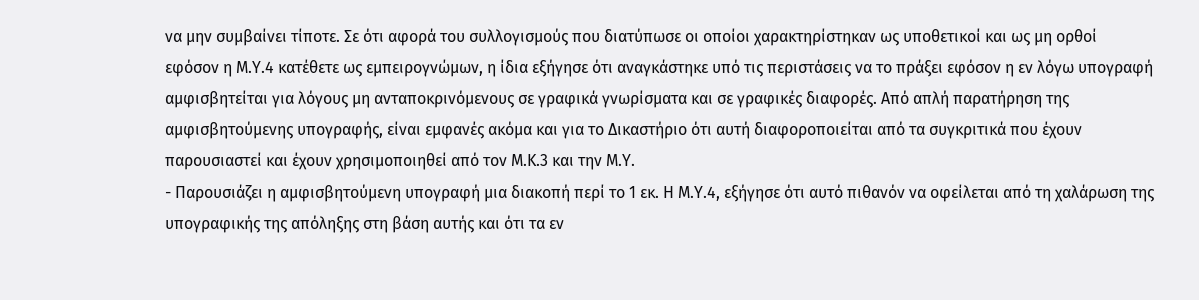να μην συμβαίνει τίποτε. Σε ότι αφορά του συλλογισμούς που διατύπωσε οι οποίοι χαρακτηρίστηκαν ως υποθετικοί και ως μη ορθοί εφόσον η Μ.Υ.4 κατέθετε ως εμπειρογνώμων, η ίδια εξήγησε ότι αναγκάστηκε υπό τις περιστάσεις να το πράξει εφόσον η εν λόγω υπογραφή αμφισβητείται για λόγους μη ανταποκρινόμενους σε γραφικά γνωρίσματα και σε γραφικές διαφορές. Από απλή παρατήρηση της αμφισβητούμενης υπογραφής, είναι εμφανές ακόμα και για το Δικαστήριο ότι αυτή διαφοροποιείται από τα συγκριτικά που έχουν παρουσιαστεί και έχουν χρησιμοποιηθεί από τον Μ.Κ.3 και την Μ.Υ.
- Παρουσιάζει η αμφισβητούμενη υπογραφή μια διακοπή περί το 1 εκ. Η Μ.Υ.4, εξήγησε ότι αυτό πιθανόν να οφείλεται από τη χαλάρωση της υπογραφικής της απόληξης στη βάση αυτής και ότι τα εν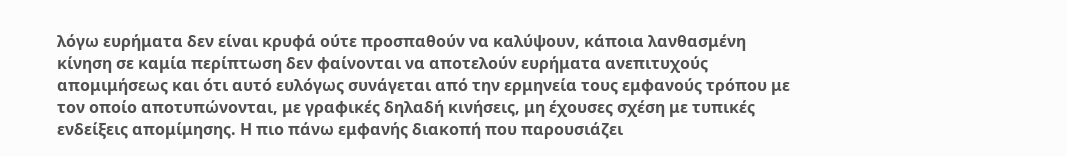λόγω ευρήματα δεν είναι κρυφά ούτε προσπαθούν να καλύψουν, κάποια λανθασμένη κίνηση σε καμία περίπτωση δεν φαίνονται να αποτελούν ευρήματα ανεπιτυχούς απομιμήσεως και ότι αυτό ευλόγως συνάγεται από την ερμηνεία τους εμφανούς τρόπου με τον οποίο αποτυπώνονται, με γραφικές δηλαδή κινήσεις, μη έχουσες σχέση με τυπικές ενδείξεις απομίμησης. Η πιο πάνω εμφανής διακοπή που παρουσιάζει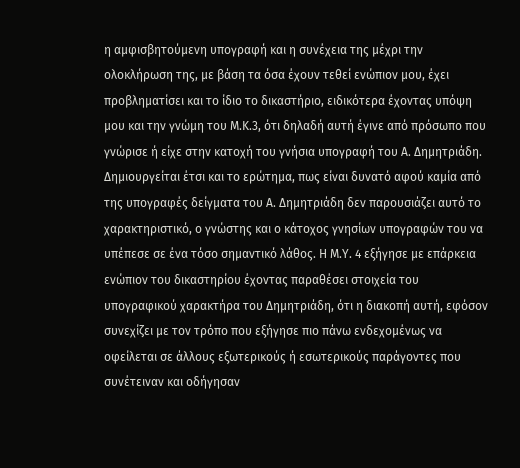η αμφισβητούμενη υπογραφή και η συνέχεια της μέχρι την ολοκλήρωση της, με βάση τα όσα έχουν τεθεί ενώπιον μου, έχει προβληματίσει και το ίδιο το δικαστήριο, ειδικότερα έχοντας υπόψη μου και την γνώμη του Μ.Κ.3, ότι δηλαδή αυτή έγινε από πρόσωπο που γνώρισε ή είχε στην κατοχή του γνήσια υπογραφή του Α. Δημητριάδη. Δημιουργείται έτσι και το ερώτημα, πως είναι δυνατό αφού καμία από της υπογραφές δείγματα του Α. Δημητριάδη δεν παρουσιάζει αυτό το χαρακτηριστικό, ο γνώστης και ο κάτοχος γνησίων υπογραφών του να υπέπεσε σε ένα τόσο σημαντικό λάθος. Η Μ.Υ. 4 εξήγησε με επάρκεια ενώπιον του δικαστηρίου έχοντας παραθέσει στοιχεία του υπογραφικού χαρακτήρα του Δημητριάδη, ότι η διακοπή αυτή, εφόσον συνεχίζει με τον τρόπο που εξήγησε πιο πάνω ενδεχομένως να οφείλεται σε άλλους εξωτερικούς ή εσωτερικούς παράγοντες που συνέτειναν και οδήγησαν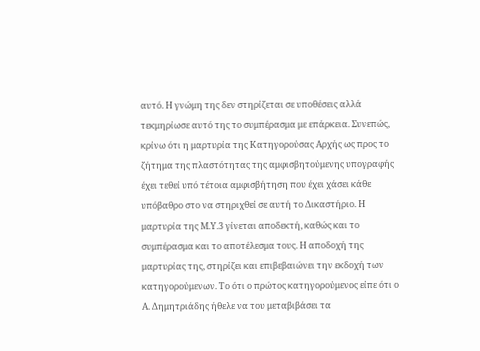αυτό. Η γνώμη της δεν στηρίζεται σε υποθέσεις αλλά τεκμηρίωσε αυτό της το συμπέρασμα με επάρκεια. Συνεπώς, κρίνω ότι η μαρτυρία της Κατηγορούσας Αρχής ως προς το ζήτημα της πλαστότητας της αμφισβητούμενης υπογραφής έχει τεθεί υπό τέτοια αμφισβήτηση που έχει χάσει κάθε υπόβαθρο στο να στηριχθεί σε αυτή το Δικαστήριο. Η μαρτυρία της Μ.Υ.3 γίνεται αποδεκτή, καθώς και το συμπέρασμα και το αποτέλεσμα τους. Η αποδοχή της μαρτυρίας της, στηρίζει και επιβεβαιώνει την εκδοχή των κατηγορούμενων. Το ότι ο πρώτος κατηγορούμενος είπε ότι ο Α. Δημητριάδης ήθελε να του μεταβιβάσει τα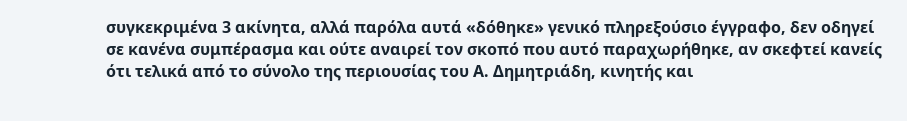συγκεκριμένα 3 ακίνητα, αλλά παρόλα αυτά «δόθηκε» γενικό πληρεξούσιο έγγραφο, δεν οδηγεί σε κανένα συμπέρασμα και ούτε αναιρεί τον σκοπό που αυτό παραχωρήθηκε, αν σκεφτεί κανείς ότι τελικά από το σύνολο της περιουσίας του Α. Δημητριάδη, κινητής και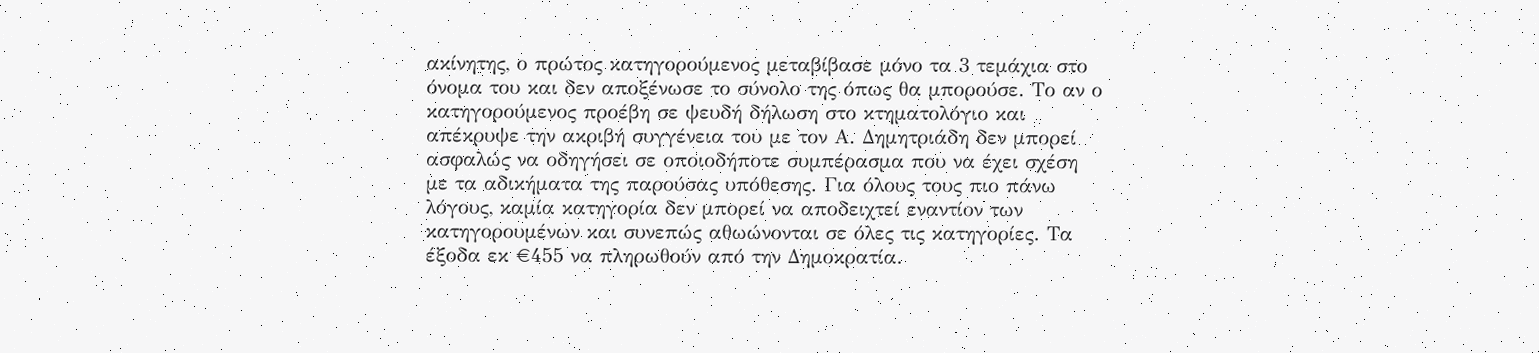ακίνητης, ο πρώτος κατηγορούμενος μεταβίβασε μόνο τα 3 τεμάχια στο όνομα του και δεν αποξένωσε το σύνολο της όπως θα μπορούσε. Το αν ο κατηγορούμενος προέβη σε ψευδή δήλωση στο κτηματολόγιο και απέκρυψε την ακριβή συγγένεια του με τον Α. Δημητριάδη δεν μπορεί ασφαλώς να οδηγήσει σε οποιοδήποτε συμπέρασμα που να έχει σχέση με τα αδικήματα της παρούσας υπόθεσης. Για όλους τους πιο πάνω λόγους, καμία κατηγορία δεν μπορεί να αποδειχτεί εναντίον των κατηγορουμένων και συνεπώς αθωώνονται σε όλες τις κατηγορίες. Τα έξοδα εκ €455 να πληρωθούν από την Δημοκρατία.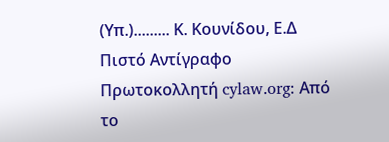(Υπ.)......... Κ. Κουνίδου, Ε.Δ Πιστό Αντίγραφο Πρωτοκολλητή cylaw.org: Από το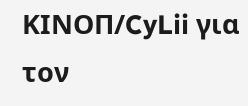ΚΙΝOΠ/CyLii για τον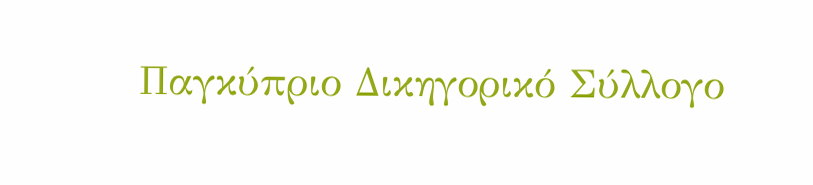Παγκύπριο Δικηγορικό Σύλλογο